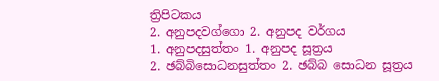ත්‍රිපිටකය
2. අනුපදවග්ගො 2. අනුපද වර්ගය
1. අනුපදසුත්තං 1. අනුපද සූත්‍රය
2. ඡබ්බිසොධනසුත්තං 2. ඡබ්බ සොධන සූත්‍රය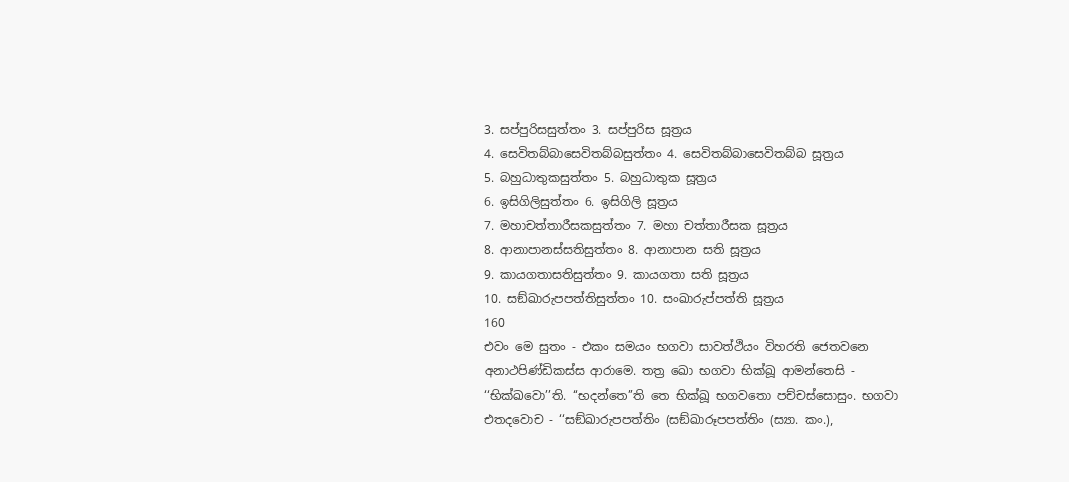3. සප්පුරිසසුත්තං 3. සප්පුරිස සූත්‍රය
4. සෙවිතබ්බාසෙවිතබ්බසුත්තං 4. සෙවිතබ්බාසෙවිතබ්බ සූත්‍රය
5. බහුධාතුකසුත්තං 5. බහුධාතුක සූත්‍රය
6. ඉසිගිලිසුත්තං 6. ඉසිගිලි සූත්‍රය
7. මහාචත්තාරීසකසුත්තං 7. මහා චත්තාරීසක සූත්‍රය
8. ආනාපානස්සතිසුත්තං 8. ආනාපාන සති සූත්‍රය
9. කායගතාසතිසුත්තං 9. කායගතා සති සූත්‍රය
10. සඞ්ඛාරුපපත්තිසුත්තං 10. සංඛාරුප්පත්ති සූත්‍රය
160
එවං මෙ සුතං - එකං සමයං භගවා සාවත්ථියං විහරති ජෙතවනෙ අනාථපිණ්ඩිකස්ස ආරාමෙ. තත්‍ර ඛො භගවා භික්ඛූ ආමන්තෙසි - ‘‘භික්ඛවො’’ති. ‘‘භදන්තෙ’’ති තෙ භික්ඛූ භගවතො පච්චස්සොසුං. භගවා එතදවොච - ‘‘සඞ්ඛාරුපපත්තිං (සඞ්ඛාරූපපත්තිං (ස්‍යා. කං.),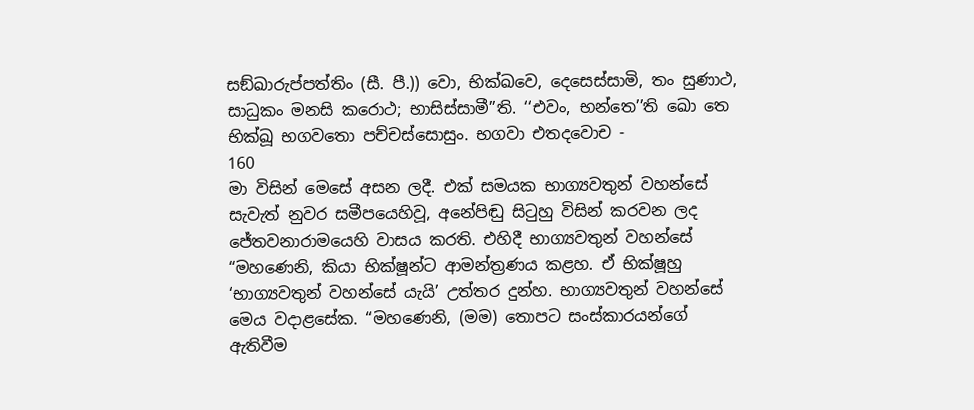සඞ්ඛාරුප්පත්තිං (සී. පී.)) වො, භික්ඛවෙ, දෙසෙස්සාමි, තං සුණාථ, සාධුකං මනසි කරොථ; භාසිස්සාමී’’ති. ‘‘එවං, භන්තෙ’’ති ඛො තෙ භික්ඛූ භගවතො පච්චස්සොසුං. භගවා එතදවොච -
160
මා විසින් මෙසේ අසන ලදී. එක් සමයක භාග්‍යවතුන් වහන්සේ සැවැත් නුවර සමීපයෙහිවූ, අනේපිඬු සිටුහු විසින් කරවන ලද ජේතවනාරාමයෙහි වාසය කරති. එහිදී භාග්‍යවතුන් වහන්සේ “මහණෙනි, කියා භික්ෂූන්ට ආමන්ත්‍රණය කළහ. ඒ භික්ෂූහු ‘භාග්‍යවතුන් වහන්සේ යැයි’ උත්තර දුන්හ. භාග්‍යවතුන් වහන්සේ මෙය වදාළසේක. “මහණෙනි, (මම) තොපට සංස්කාරයන්ගේ ඇතිවීම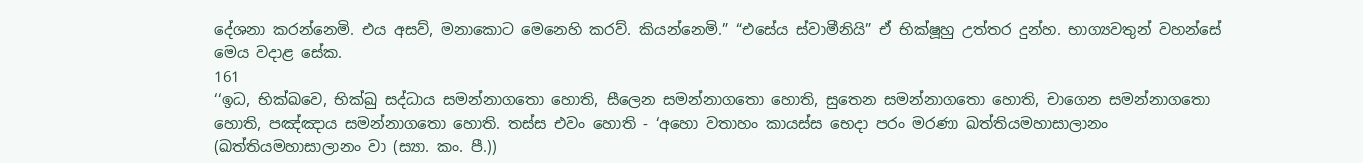දේශනා කරන්නෙමි. එය අසව්, මනාකොට මෙනෙහි කරව්. කියන්නෙමි.” “එසේය ස්වාමීනියි” ඒ භික්ෂූහු උත්තර දුන්හ. භාග්‍යවතුන් වහන්සේ මෙය වදාළ සේක.
161
‘‘ඉධ, භික්ඛවෙ, භික්ඛු සද්ධාය සමන්නාගතො හොති, සීලෙන සමන්නාගතො හොති, සුතෙන සමන්නාගතො හොති, චාගෙන සමන්නාගතො හොති, පඤ්ඤාය සමන්නාගතො හොති. තස්ස එවං හොති - ‘අහො වතාහං කායස්ස භෙදා පරං මරණා ඛත්තියමහාසාලානං (ඛත්තියමහාසාලානං වා (ස්‍යා. කං. පී.))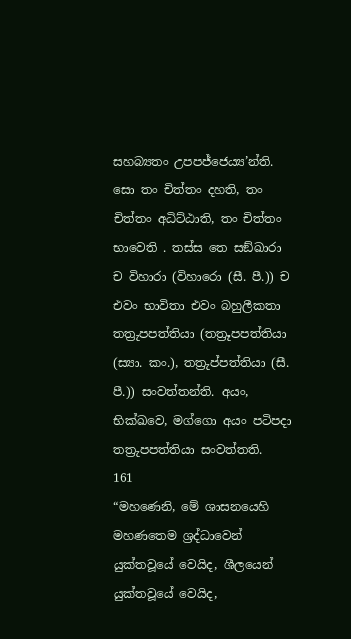සහබ්‍යතං උපපජ්ජෙය්‍ය’න්ති. සො තං චිත්තං දහති, තං චිත්තං අධිට්ඨාති, තං චිත්තං භාවෙති . තස්ස තෙ සඞ්ඛාරා ච විහාරා (විහාරො (සී. පී.)) ච එවං භාවිතා එවං බහුලීකතා තත්‍රුපපත්තියා (තත්‍රූපපත්තියා (ස්‍යා. කං.), තත්‍රුප්පත්තියා (සී. පී.)) සංවත්තන්ති. අයං, භික්ඛවෙ, මග්ගො අයං පටිපදා තත්‍රුපපත්තියා සංවත්තති.
161
“මහණෙනි, මේ ශාසනයෙහි මහණතෙම ශ්‍රද්ධාවෙන් යුක්තවූයේ වෙයිද, ශීලයෙන් යුක්තවූයේ වෙයිද,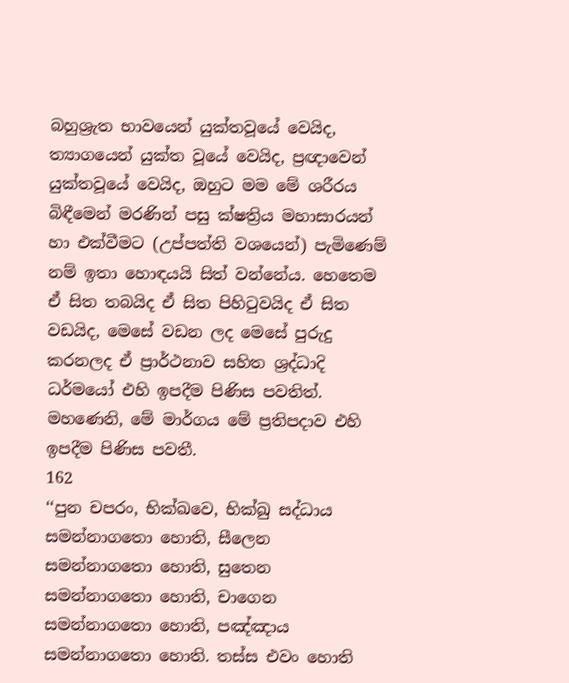බහුශ්‍රැත භාවයෙන් යුක්තවූයේ වෙයිද, ත්‍යාගයෙන් යුක්ත වූයේ වෙයිද, ප්‍රඥාවෙන් යුක්තවූයේ වෙයිද, ඔහුට මම මේ ශරීරය බිඳීමෙන් මරණින් පසු ක්ෂත්‍රිය මහාසාරයන් හා එක්වීමට (උප්පත්ති වශයෙන්) පැමිණෙම් නම් ඉතා හොඳයයි සිත් වන්නේය. හෙතෙම ඒ සිත තබයිද ඒ සිත පිහිටුවයිද ඒ සිත වඩයිද, මෙසේ වඩන ලද මෙසේ පුරුදු කරනලද ඒ ප්‍රාර්ථනාව සහිත ශ්‍රද්ධාදි ධර්මයෝ එහි ඉපදීම පිණිස පවතිත්. මහණෙනි, මේ මාර්ගය මේ ප්‍රතිපදාව එහි ඉපදීම පිණිස පවතී.
162
‘‘පුන චපරං, භික්ඛවෙ, භික්ඛු සද්ධාය සමන්නාගතො හොති, සීලෙන සමන්නාගතො හොති, සුතෙන සමන්නාගතො හොති, චාගෙන සමන්නාගතො හොති, පඤ්ඤාය සමන්නාගතො හොති. තස්ස එවං හොති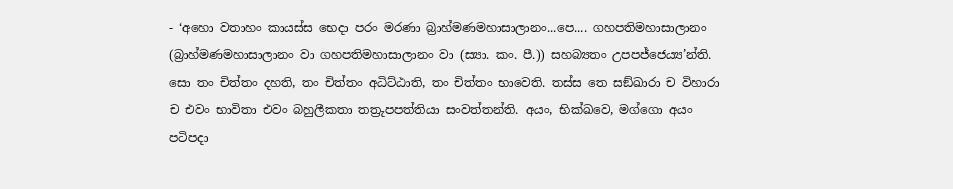- ‘අහො වතාහං කායස්ස භෙදා පරං මරණා බ්‍රාහ්මණමහාසාලානං...පෙ.... ගහපතිමහාසාලානං (බ්‍රාහ්මණමහාසාලානං වා ගහපතිමහාසාලානං වා (ස්‍යා. කං. පී.)) සහබ්‍යතං උපපජ්ජෙය්‍ය’න්ති. සො තං චිත්තං දහති, තං චිත්තං අධිට්ඨාති, තං චිත්තං භාවෙති. තස්ස තෙ සඞ්ඛාරා ච විහාරා ච එවං භාවිතා එවං බහුලීකතා තත්‍රුපපත්තියා සංවත්තන්ති. අයං, භික්ඛවෙ, මග්ගො අයං පටිපදා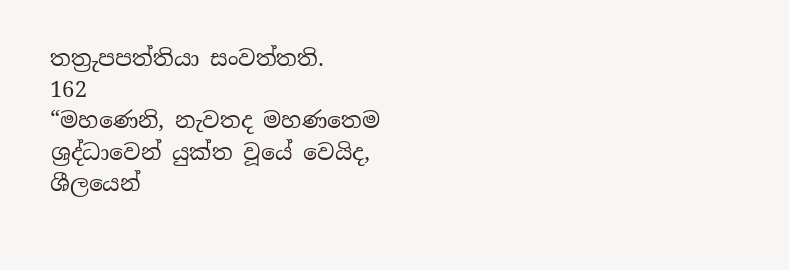තත්‍රුපපත්තියා සංවත්තති.
162
“මහණෙනි, නැවතද මහණතෙම ශ්‍රද්ධාවෙන් යුක්ත වූයේ වෙයිද, ශීලයෙන්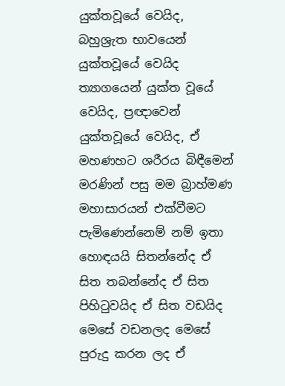යුක්තවූයේ වෙයිද, බහුශ්‍රැත භාවයෙන් යුක්තවූයේ වෙයිද ත්‍යාගයෙන් යුක්ත වූයේ වෙයිද, ප්‍රඥාවෙන් යුක්තවූයේ වෙයිද, ඒ මහණහට ශරීරය බිඳීමෙන් මරණින් පසු මම බ්‍රාහ්මණ මහාසාරයන් එක්වීමට පැමිණෙන්නෙම් නම් ඉතා හොඳයයි සිතන්නේද ඒ සිත තබන්නේද ඒ සිත පිහිටුවයිද ඒ සිත වඩයිද මෙසේ වඩනලද මෙසේ පුරුදු කරන ලද ඒ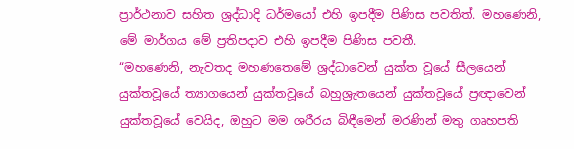ප්‍රාර්ථනාව සහිත ශ්‍රද්ධාදි ධර්මයෝ එහි ඉපදීම පිණිස පවතිත්. මහණෙනි, මේ මාර්ගය මේ ප්‍රතිපදාව එහි ඉපදීම පිණිස පවතී.
“මහණෙනි, නැවතද මහණතෙමේ ශ්‍රද්ධාවෙන් යුක්ත වූයේ සීලයෙන් යුක්තවූයේ ත්‍යාගයෙන් යුක්තවූයේ බහුශ්‍රැතයෙන් යුක්තවූයේ ප්‍රඥාවෙන් යුක්තවූයේ වෙයිද, ඔහුට මම ශරීරය බිඳීමෙන් මරණින් මතු ගෘහපති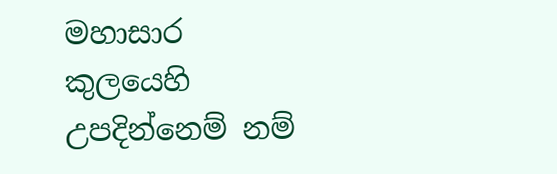මහාසාර කුලයෙහි උපදින්නෙම් නම්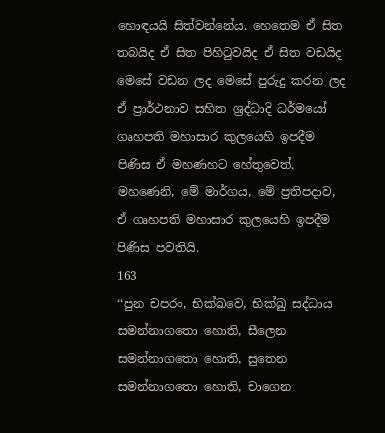හොඳයයි සිත්වන්නේය. හෙතෙම ඒ සිත තබයිද ඒ සිත පිහිටුවයිද ඒ සිත වඩයිද මෙසේ වඩන ලද මෙසේ පුරුදු කරන ලද ඒ ප්‍රාර්ථනාව සහිත ශ්‍රද්ධාදි ධර්මයෝ ගෘහපති මහාසාර කුලයෙහි ඉපදීම පිණිස ඒ මහණහට හේතුවෙත්. මහණෙනි, මේ මාර්ගය, මේ ප්‍රතිපදාව, ඒ ගෘහපති මහාසාර කුලයෙහි ඉපදීම පිණිස පවතියි.
163
‘‘පුන චපරං, භික්ඛවෙ, භික්ඛු සද්ධාය සමන්නාගතො හොති, සීලෙන සමන්නාගතො හොති, සුතෙන සමන්නාගතො හොති, චාගෙන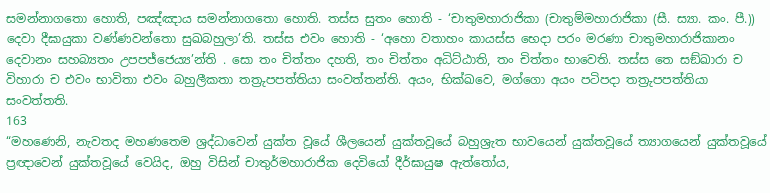සමන්නාගතො හොති, පඤ්ඤාය සමන්නාගතො හොති. තස්ස සුතං හොති - ‘චාතුමහාරාජිකා (චාතුම්මහාරාජිකා (සී. ස්‍යා. කං. පී.)) දෙවා දීඝායුකා වණ්ණවන්තො සුඛබහුලා’ති. තස්ස එවං හොති - ‘අහො වතාහං කායස්ස භෙදා පරං මරණා චාතුමහාරාජිකානං දෙවානං සහබ්‍යතං උපපජ්ජෙය්‍ය’න්ති . සො තං චිත්තං දහති, තං චිත්තං අධිට්ඨාති, තං චිත්තං භාවෙති. තස්ස තෙ සඞ්ඛාරා ච විහාරා ච එවං භාවිතා එවං බහුලීකතා තත්‍රුපපත්තියා සංවත්තන්ති. අයං, භික්ඛවෙ, මග්ගො අයං පටිපදා තත්‍රුපපත්තියා සංවත්තති.
163
“මහණෙනි, නැවතද මහණතෙම ශ්‍රද්ධාවෙන් යුක්ත වූයේ ශීලයෙන් යුක්තවූයේ බහුශ්‍රැත භාවයෙන් යුක්තවූයේ ත්‍යාගයෙන් යුක්තවූයේ ප්‍රඥාවෙන් යුක්තවූයේ වෙයිද, ඔහු විසින් චාතුර්මහාරාජික දෙවියෝ දීර්ඝායුෂ ඇත්තෝය,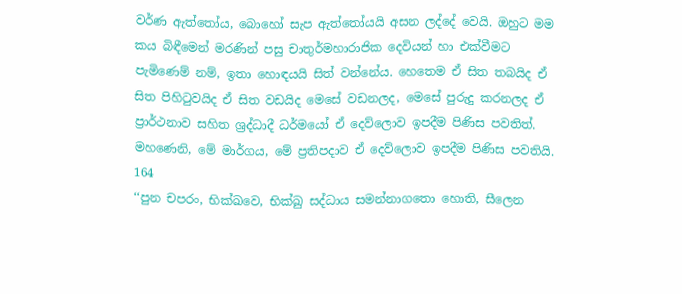වර්ණ ඇත්තෝය, බොහෝ සැප ඇත්තෝයයි අසන ලද්දේ වෙයි. ඔහුට මම කය බිඳීමෙන් මරණින් පසු චාතුර්මහාරාජික දෙවියන් හා එක්වීමට පැමිණෙම් නම්, ඉතා හොඳයයි සිත් වන්නේය. හෙතෙම ඒ සිත තබයිද ඒ සිත පිහිටුවයිද ඒ සිත වඩයිද මෙසේ වඩනලද, මෙසේ පුරුදු කරනලද ඒ ප්‍රාර්ථනාව සහිත ශ්‍රද්ධාදී ධර්මයෝ ඒ දෙව්ලොව ඉපදීම පිණිස පවතිත්. මහණෙනි, මේ මාර්ගය, මේ ප්‍රතිපදාව ඒ දෙව්ලොව ඉපදීම පිණිස පවතියි.
164
‘‘පුන චපරං, භික්ඛවෙ, භික්ඛු සද්ධාය සමන්නාගතො හොති, සීලෙන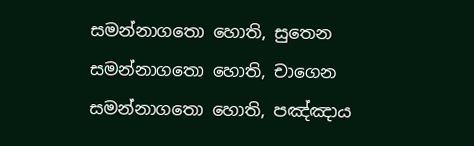සමන්නාගතො හොති, සුතෙන සමන්නාගතො හොති, චාගෙන සමන්නාගතො හොති, පඤ්ඤාය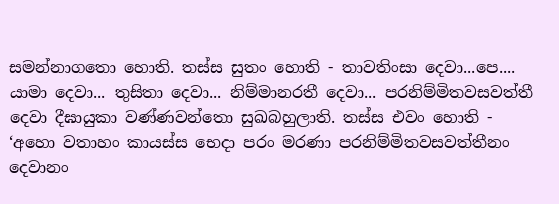සමන්නාගතො හොති. තස්ස සුතං හොති - තාවතිංසා දෙවා...පෙ.... යාමා දෙවා... තුසිතා දෙවා... නිම්මානරතී දෙවා... පරනිම්මිතවසවත්තී දෙවා දීඝායුකා වණ්ණවන්තො සුඛබහුලාති. තස්ස එවං හොති - ‘අහො වතාහං කායස්ස භෙදා පරං මරණා පරනිම්මිතවසවත්තීනං දෙවානං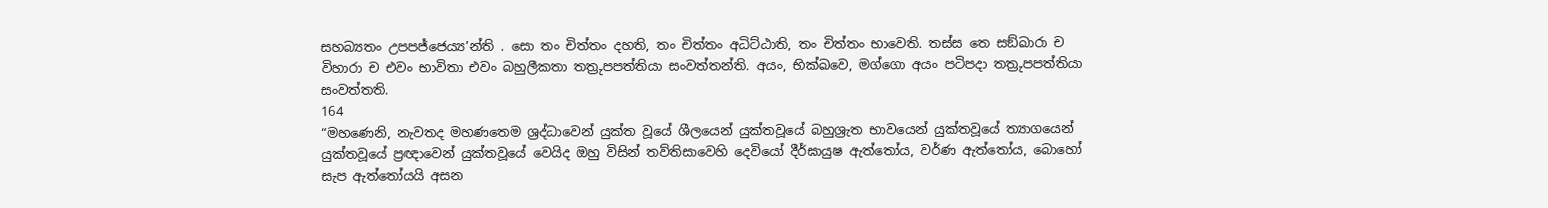සහබ්‍යතං උපපජ්ජෙය්‍ය’න්ති . සො තං චිත්තං දහති, තං චිත්තං අධිට්ඨාති, තං චිත්තං භාවෙති. තස්ස තෙ සඞ්ඛාරා ච විහාරා ච එවං භාවිතා එවං බහුලීකතා තත්‍රුපපත්තියා සංවත්තන්ති. අයං, භික්ඛවෙ, මග්ගො අයං පටිපදා තත්‍රුපපත්තියා සංවත්තති.
164
“මහණෙනි, නැවතද මහණතෙම ශ්‍රද්ධාවෙන් යුක්ත වූයේ ශීලයෙන් යුක්තවූයේ බහුශ්‍රැත භාවයෙන් යුක්තවූයේ ත්‍යාගයෙන් යුක්තවූයේ ප්‍රඥාවෙන් යුක්තවූයේ වෙයිද ඔහු විසින් තව්තිසාවෙහි දෙවියෝ දීර්ඝායුෂ ඇත්තෝය, වර්ණ ඇත්තෝය, බොහෝ සැප ඇත්තෝයයි අසන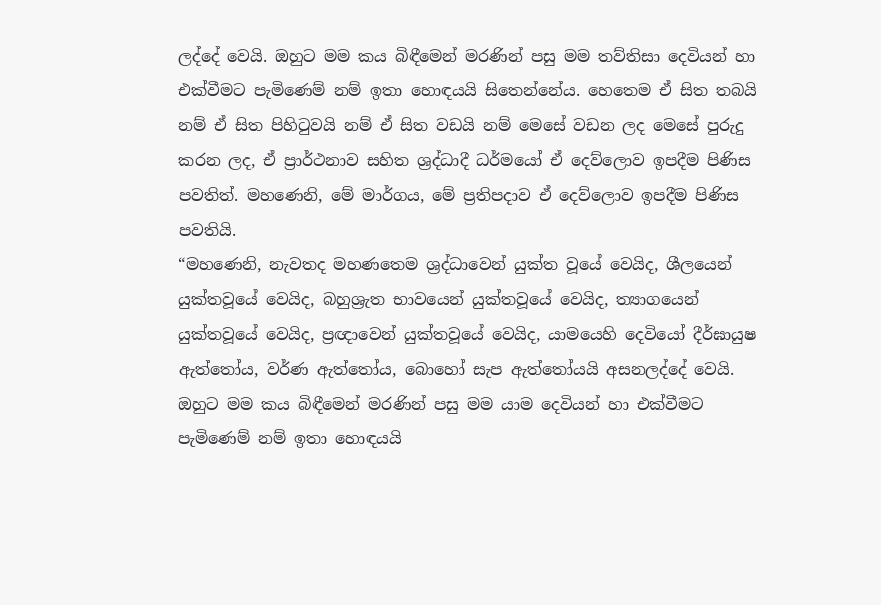ලද්දේ වෙයි. ඔහුට මම කය බිඳීමෙන් මරණින් පසු මම තව්තිසා දෙවියන් හා එක්වීමට පැමිණෙම් නම් ඉතා හොඳයයි සිතෙන්නේය. හෙතෙම ඒ සිත තබයි නම් ඒ සිත පිහිටුවයි නම් ඒ සිත වඩයි නම් මෙසේ වඩන ලද මෙසේ පුරුදු කරන ලද, ඒ ප්‍රාර්ථනාව සහිත ශ්‍රද්ධාදී ධර්මයෝ ඒ දෙව්ලොව ඉපදීම පිණිස පවතිත්. මහණෙනි, මේ මාර්ගය, මේ ප්‍රතිපදාව ඒ දෙව්ලොව ඉපදීම පිණිස පවතියි.
“මහණෙනි, නැවතද මහණතෙම ශ්‍රද්ධාවෙන් යුක්ත වූයේ වෙයිද, ශීලයෙන් යුක්තවූයේ වෙයිද, බහුශ්‍රැත භාවයෙන් යුක්තවූයේ වෙයිද, ත්‍යාගයෙන් යුක්තවූයේ වෙයිද, ප්‍රඥාවෙන් යුක්තවූයේ වෙයිද, යාමයෙහි දෙවියෝ දීර්ඝායුෂ ඇත්තෝය, වර්ණ ඇත්තෝය, බොහෝ සැප ඇත්තෝයයි අසනලද්දේ වෙයි. ඔහුට මම කය බිඳීමෙන් මරණින් පසු මම යාම දෙවියන් හා එක්වීමට පැමිණෙම් නම් ඉතා හොඳයයි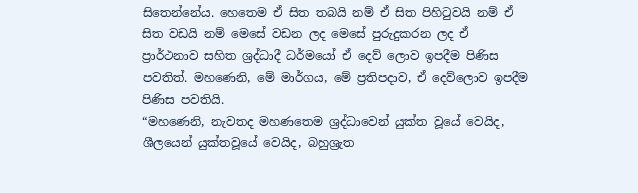සිතෙන්නේය. හෙතෙම ඒ සිත තබයි නම් ඒ සිත පිහිටුවයි නම් ඒ සිත වඩයි නම් මෙසේ වඩන ලද මෙසේ පුරුදුකරන ලද ඒ ප්‍රාර්ථනාව සහිත ශ්‍රද්ධාදී ධර්මයෝ ඒ දෙව් ලොව ඉපදීම පිණිස පවතිත්. මහණෙනි, මේ මාර්ගය, මේ ප්‍රතිපදාව, ඒ දෙව්ලොව ඉපදීම පිණිස පවතියි.
“මහණෙනි, නැවතද මහණතෙම ශ්‍රද්ධාවෙන් යුක්ත වූයේ වෙයිද, ශීලයෙන් යුක්තවූයේ වෙයිද, බහුශ්‍රැත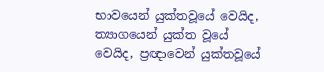භාවයෙන් යුක්තවූයේ වෙයිද, ත්‍යාගයෙන් යුක්ත වූයේ වෙයිද, ප්‍රඥාවෙන් යුක්තවූයේ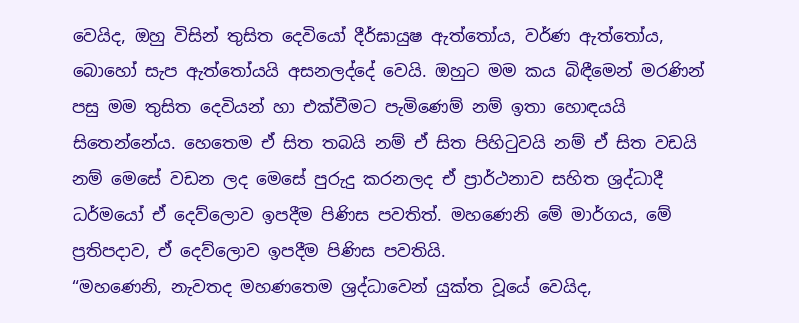වෙයිද, ඔහු විසින් තුසිත දෙවියෝ දීර්ඝායුෂ ඇත්තෝය, වර්ණ ඇත්තෝය, බොහෝ සැප ඇත්තෝයයි අසනලද්දේ වෙයි. ඔහුට මම කය බිඳීමෙන් මරණින් පසු මම තුසිත දෙවියන් හා එක්වීමට පැමිණෙම් නම් ඉතා හොඳයයි සිතෙන්නේය. හෙතෙම ඒ සිත තබයි නම් ඒ සිත පිහිටුවයි නම් ඒ සිත වඩයි නම් මෙසේ වඩන ලද මෙසේ පුරුදු කරනලද ඒ ප්‍රාර්ථනාව සහිත ශ්‍රද්ධාදී ධර්මයෝ ඒ දෙව්ලොව ඉපදීම පිණිස පවතිත්. මහණෙනි මේ මාර්ගය, මේ ප්‍රතිපදාව, ඒ දෙව්ලොව ඉපදීම පිණිස පවතියි.
“මහණෙනි, නැවතද මහණතෙම ශ්‍රද්ධාවෙන් යුක්ත වූයේ වෙයිද,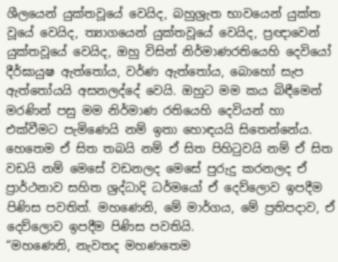ශීලයෙන් යුක්තවූයේ වෙයිද, බහුශ්‍රැත භාවයෙන් යුක්ත වූයේ වෙයිද, ත්‍යාගයෙන් යුක්තවූයේ වෙයිද, ප්‍රඥාවෙන් යුක්තවූයේ වෙයිද, ඔහු විසින් නිර්මාණරතියෙහි දෙවියෝ දීර්ඝායුෂ ඇත්තෝය, වර්ණ ඇත්තෝය, බොහෝ සැප ඇත්තෝයයි අසනලද්දේ වෙයි. ඔහුට මම කය බිඳීමෙන් මරණින් පසු මම නිර්මාණ රතියෙහි දෙවියන් හා එක්වීමට පැමිණෙයි නම් ඉතා හොඳයයි සිතෙන්නේය. හෙතෙම ඒ සිත තබයි නම් ඒ සිත පිහිටුවයි නම් ඒ සිත වඩයි නම් මෙසේ වඩනලද මෙසේ පුරුදු කරනලද ඒ ප්‍රාර්ථනාව සහිත ශ්‍රද්ධාදි ධර්මයෝ ඒ දෙව්ලොව ඉපදීම පිණිස පවතිත්. මහණෙනි, මේ මාර්ගය, මේ ප්‍රතිපදාව, ඒ දෙව්ලොව ඉපදීම පිණිස පවතියි.
“මහණෙනි, නැවතද මහණතෙම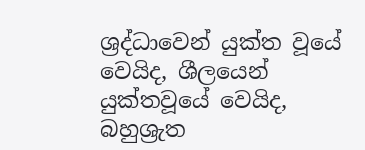ශ්‍රද්ධාවෙන් යුක්ත වූයේ වෙයිද, ශීලයෙන් යුක්තවූයේ වෙයිද, බහුශ්‍රැත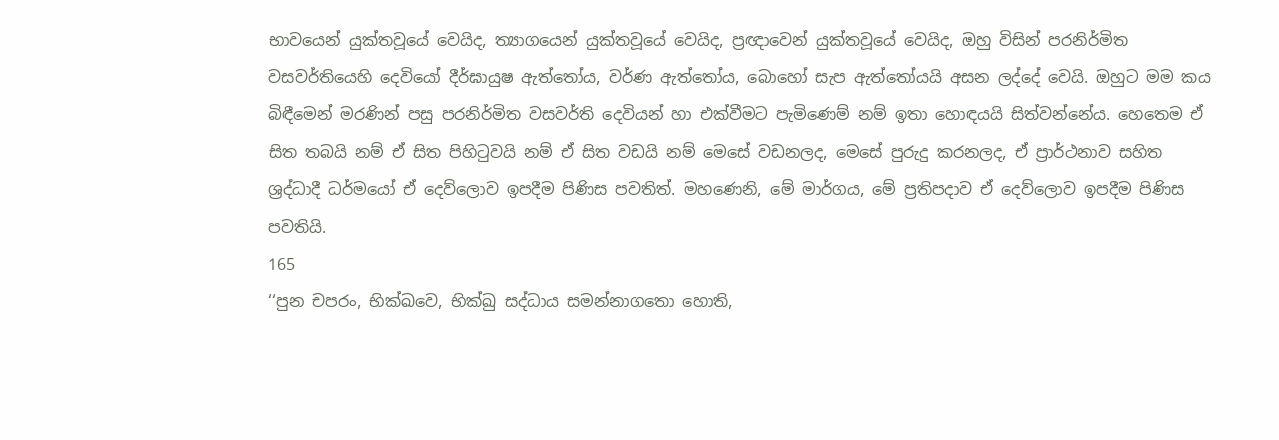භාවයෙන් යුක්තවූයේ වෙයිද, ත්‍යාගයෙන් යුක්තවූයේ වෙයිද, ප්‍රඥාවෙන් යුක්තවූයේ වෙයිද, ඔහු විසින් පරනිර්මිත වසවර්තියෙහි දෙවියෝ දීර්ඝායුෂ ඇත්තෝය, වර්ණ ඇත්තෝය, බොහෝ සැප ඇත්තෝයයි අසන ලද්දේ වෙයි. ඔහුට මම කය බිඳීමෙන් මරණින් පසු පරනිර්මිත වසවර්ති දෙවියන් හා එක්වීමට පැමිණෙම් නම් ඉතා හොඳයයි සිත්වන්නේය. හෙතෙම ඒ සිත තබයි නම් ඒ සිත පිහිටුවයි නම් ඒ සිත වඩයි නම් මෙසේ වඩනලද, මෙසේ පුරුදු කරනලද, ඒ ප්‍රාර්ථනාව සහිත ශ්‍රද්ධාදී ධර්මයෝ ඒ දෙව්ලොව ඉපදීම පිණිස පවතිත්. මහණෙනි, මේ මාර්ගය, මේ ප්‍රතිපදාව ඒ දෙව්ලොව ඉපදීම පිණිස පවතියි.
165
‘‘පුන චපරං, භික්ඛවෙ, භික්ඛු සද්ධාය සමන්නාගතො හොති,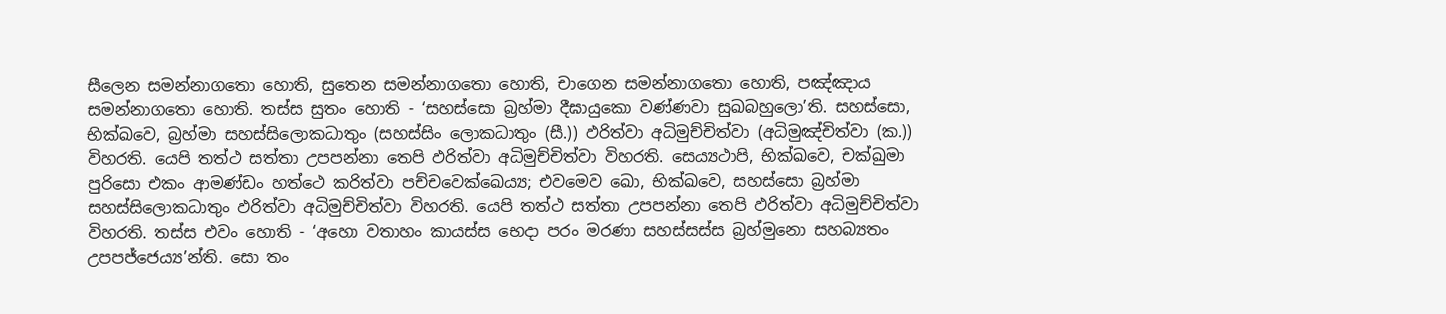සීලෙන සමන්නාගතො හොති, සුතෙන සමන්නාගතො හොති, චාගෙන සමන්නාගතො හොති, පඤ්ඤාය සමන්නාගතො හොති. තස්ස සුතං හොති - ‘සහස්සො බ්‍රහ්මා දීඝායුකො වණ්ණවා සුඛබහුලො’ති. සහස්සො, භික්ඛවෙ, බ්‍රහ්මා සහස්සිලොකධාතුං (සහස්සිං ලොකධාතුං (සී.)) ඵරිත්වා අධිමුච්චිත්වා (අධිමුඤ්චිත්වා (ක.)) විහරති. යෙපි තත්ථ සත්තා උපපන්නා තෙපි ඵරිත්වා අධිමුච්චිත්වා විහරති. සෙය්‍යථාපි, භික්ඛවෙ, චක්ඛුමා පුරිසො එකං ආමණ්ඩං හත්ථෙ කරිත්වා පච්චවෙක්ඛෙය්‍ය; එවමෙව ඛො, භික්ඛවෙ, සහස්සො බ්‍රහ්මා සහස්සිලොකධාතුං ඵරිත්වා අධිමුච්චිත්වා විහරති. යෙපි තත්ථ සත්තා උපපන්නා තෙපි ඵරිත්වා අධිමුච්චිත්වා විහරති. තස්ස එවං හොති - ‘අහො වතාහං කායස්ස භෙදා පරං මරණා සහස්සස්ස බ්‍රහ්මුනො සහබ්‍යතං උපපජ්ජෙය්‍ය’න්ති. සො තං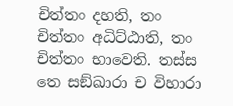චිත්තං දහති, තං චිත්තං අධිට්ඨාති, තං චිත්තං භාවෙති. තස්ස තෙ සඞ්ඛාරා ච විහාරා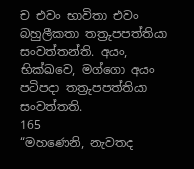ච එවං භාවිතා එවං බහුලීකතා තත්‍රුපපත්තියා සංවත්තන්ති. අයං, භික්ඛවෙ, මග්ගො අයං පටිපදා තත්‍රුපපත්තියා සංවත්තති.
165
“මහණෙනි, නැවතද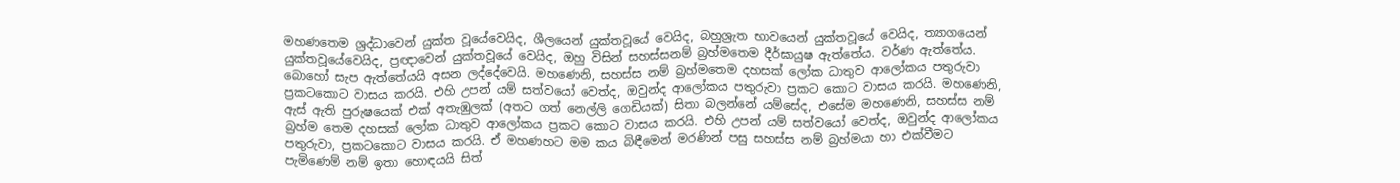මහණතෙම ශ්‍රද්ධාවෙන් යුක්ත වූයේවෙයිද, ශීලයෙන් යුක්තවූයේ වෙයිද, බහුශ්‍රැත භාවයෙන් යුක්තවූයේ වෙයිද, ත්‍යාගයෙන් යුක්තවූයේවෙයිද, ප්‍රඥාවෙන් යුක්තවූයේ වෙයිද, ඔහු විසින් සහස්සනම් බ්‍රහ්මතෙම දීර්ඝායුෂ ඇත්තේය. වර්ණ ඇත්තේය. බොහෝ සැප ඇත්තේයයි අසන ලද්දේවෙයි. මහණෙනි, සහස්ස නම් බ්‍රහ්මතෙම දහසක් ලෝක ධාතුව ආලෝකය පතුරුවා ප්‍රකටකොට වාසය කරයි. එහි උපන් යම් සත්වයෝ වෙත්ද, ඔවුන්ද ආලෝකය පතුරුවා ප්‍රකට කොට වාසය කරයි. මහණෙනි, ඇස් ඇති පුරුෂයෙක් එක් අතැඹුලක් (අතට ගත් නෙල්ලි ගෙඩියක්) සිතා බලන්නේ යම්සේද, එසේම මහණෙනි, සහස්ස නම් බ්‍රහ්ම තෙම දහසක් ලෝක ධාතුව ආලෝකය ප්‍රකට කොට වාසය කරයි. එහි උපන් යම් සත්වයෝ වෙත්ද, ඔවුන්ද ආලෝකය පතුරුවා, ප්‍රකටකොට වාසය කරයි. ඒ මහණහට මම කය බිඳීමෙන් මරණින් පසු සහස්ස නම් බ්‍රහ්මයා හා එක්වීමට පැමිණෙම් නම් ඉතා හොඳයයි සිත්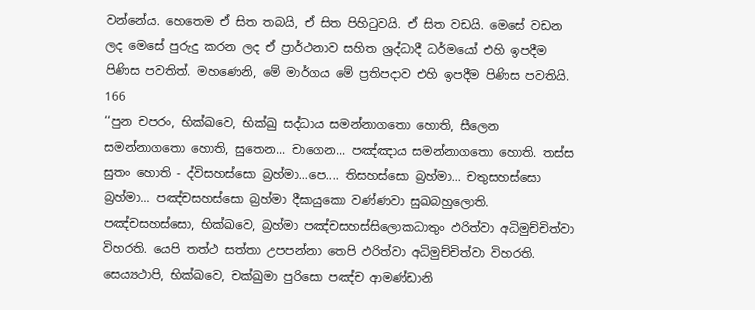වන්නේය. හෙතෙම ඒ සිත තබයි, ඒ සිත පිහිටුවයි. ඒ සිත වඩයි. මෙසේ වඩන ලද මෙසේ පුරුදු කරන ලද ඒ ප්‍රාර්ථනාව සහිත ශ්‍රද්ධාදී ධර්මයෝ එහි ඉපදීම පිණිස පවතිත්. මහණෙනි, මේ මාර්ගය මේ ප්‍රතිපදාව එහි ඉපදීම පිණිස පවතියි.
166
‘‘පුන චපරං, භික්ඛවෙ, භික්ඛු සද්ධාය සමන්නාගතො හොති, සීලෙන සමන්නාගතො හොති, සුතෙන... චාගෙන... පඤ්ඤාය සමන්නාගතො හොති. තස්ස සුතං හොති - ද්විසහස්සො බ්‍රහ්මා...පෙ.... තිසහස්සො බ්‍රහ්මා... චතුසහස්සො බ්‍රහ්මා... පඤ්චසහස්සො බ්‍රහ්මා දීඝායුකො වණ්ණවා සුඛබහුලොති. පඤ්චසහස්සො, භික්ඛවෙ, බ්‍රහ්මා පඤ්චසහස්සිලොකධාතුං ඵරිත්වා අධිමුච්චිත්වා විහරති. යෙපි තත්ථ සත්තා උපපන්නා තෙපි ඵරිත්වා අධිමුච්චිත්වා විහරති. සෙය්‍යථාපි, භික්ඛවෙ, චක්ඛුමා පුරිසො පඤ්ච ආමණ්ඩානි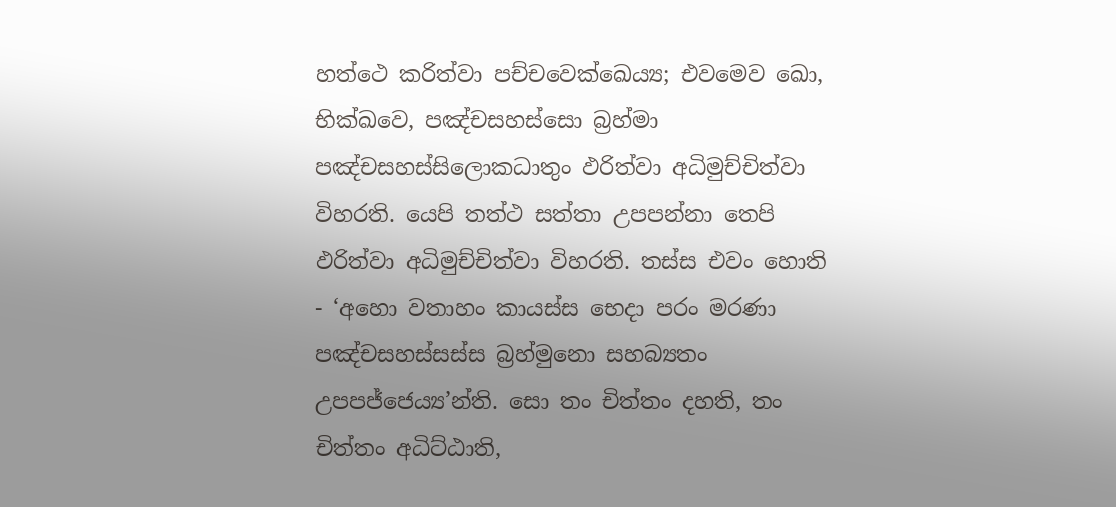හත්ථෙ කරිත්වා පච්චවෙක්ඛෙය්‍ය; එවමෙව ඛො, භික්ඛවෙ, පඤ්චසහස්සො බ්‍රහ්මා පඤ්චසහස්සිලොකධාතුං ඵරිත්වා අධිමුච්චිත්වා විහරති. යෙපි තත්ථ සත්තා උපපන්නා තෙපි ඵරිත්වා අධිමුච්චිත්වා විහරති. තස්ස එවං හොති - ‘අහො වතාහං කායස්ස භෙදා පරං මරණා පඤ්චසහස්සස්ස බ්‍රහ්මුනො සහබ්‍යතං උපපජ්ජෙය්‍ය’න්ති. සො තං චිත්තං දහති, තං චිත්තං අධිට්ඨාති,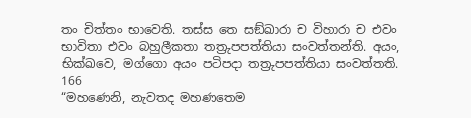තං චිත්තං භාවෙති. තස්ස තෙ සඞ්ඛාරා ච විහාරා ච එවං භාවිතා එවං බහුලීකතා තත්‍රුපපත්තියා සංවත්තන්ති. අයං, භික්ඛවෙ, මග්ගො අයං පටිපදා තත්‍රුපපත්තියා සංවත්තති.
166
“මහණෙනි, නැවතද මහණතෙම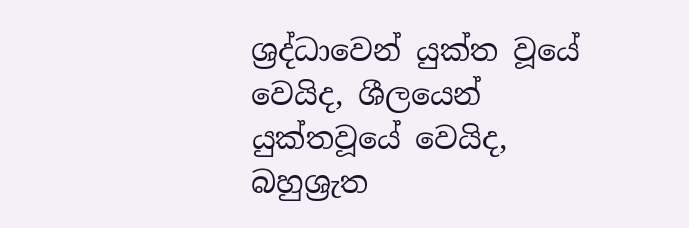ශ්‍රද්ධාවෙන් යුක්ත වූයේ වෙයිද, ශීලයෙන් යුක්තවූයේ වෙයිද, බහුශ්‍රැත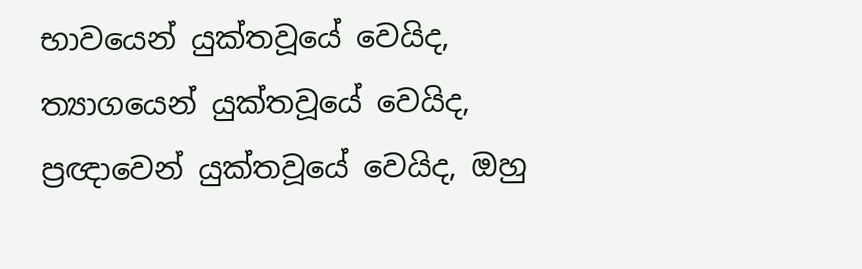භාවයෙන් යුක්තවූයේ වෙයිද, ත්‍යාගයෙන් යුක්තවූයේ වෙයිද, ප්‍රඥාවෙන් යුක්තවූයේ වෙයිද, ඔහු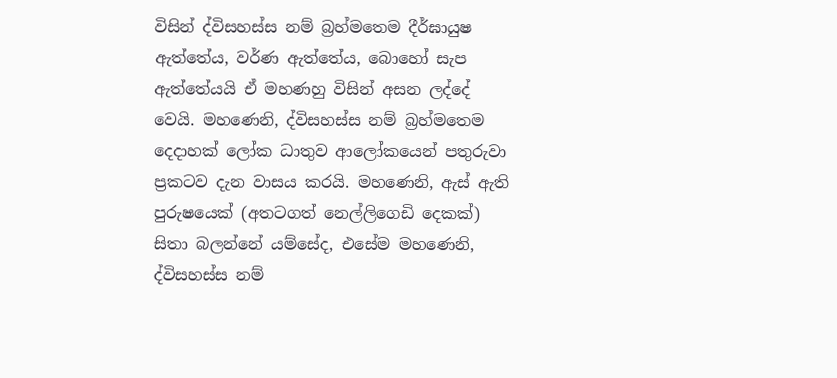විසින් ද්විසහස්ස නම් බ්‍රහ්මතෙම දීර්ඝායුෂ ඇත්තේය, වර්ණ ඇත්තේය, බොහෝ සැප ඇත්තේයයි ඒ මහණහු විසින් අසන ලද්දේ වෙයි. මහණෙනි, ද්විසහස්ස නම් බ්‍රහ්මතෙම දෙදාහක් ලෝක ධාතුව ආලෝකයෙන් පතුරුවා ප්‍රකටව දැන වාසය කරයි. මහණෙනි, ඇස් ඇති පුරුෂයෙක් (අතටගත් නෙල්ලිගෙඩි දෙකක්) සිතා බලන්නේ යම්සේද, එසේම මහණෙනි, ද්විසහස්ස නම්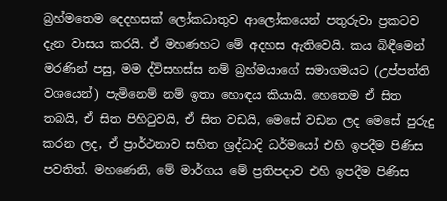බ්‍රහ්මතෙම දෙදහසක් ලෝකධාතුව ආලෝකයෙන් පතුරුවා ප්‍රකටව දැන වාසය කරයි. ඒ මහණහට මේ අදහස ඇතිවෙයි. කය බිඳීමෙන් මරණින් පසු, මම ද්විසහස්ස නම් බ්‍රහ්මයාගේ සමාගමයට (උප්පත්ති වශයෙන්) පැමිනෙම් නම් ඉතා හොඳය කියායි. හෙතෙම ඒ සිත තබයි, ඒ සිත පිහිටුවයි, ඒ සිත වඩයි, මෙසේ වඩන ලද මෙසේ පුරුදු කරන ලද, ඒ ප්‍රාර්ථනාව සහිත ශ්‍රද්ධාදි ධර්මයෝ එහි ඉපදීම පිණිස පවතිත්. මහණෙනි, මේ මාර්ගය මේ ප්‍රතිපදාව එහි ඉපදීම පිණිස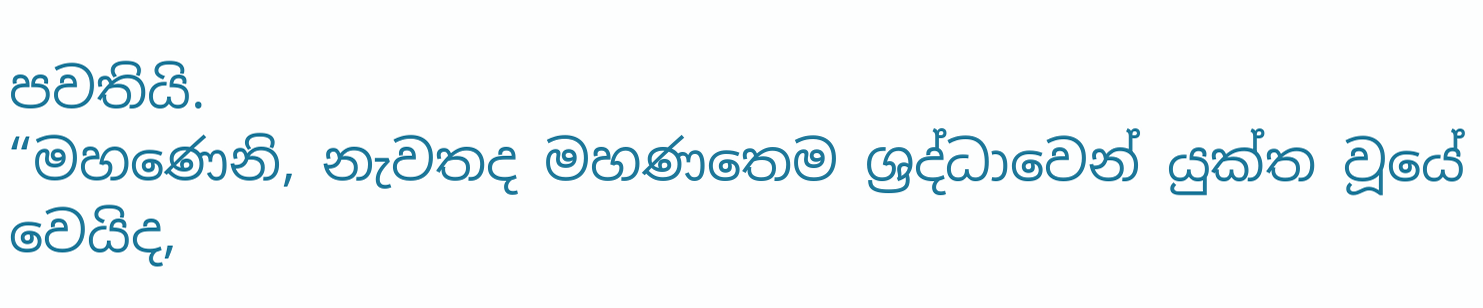පවතියි.
“මහණෙනි, නැවතද මහණතෙම ශ්‍රද්ධාවෙන් යුක්ත වූයේ වෙයිද,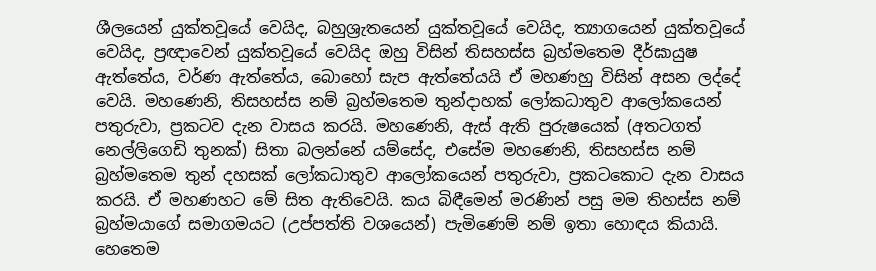ශීලයෙන් යුක්තවූයේ වෙයිද, බහුශ්‍රැතයෙන් යුක්තවූයේ වෙයිද, ත්‍යාගයෙන් යුක්තවූයේ වෙයිද, ප්‍රඥාවෙන් යුක්තවූයේ වෙයිද ඔහු විසින් තිසහස්ස බ්‍රහ්මතෙම දීර්ඝායුෂ ඇත්තේය, වර්ණ ඇත්තේය, බොහෝ සැප ඇත්තේයයි ඒ මහණහු විසින් අසන ලද්දේ වෙයි. මහණෙනි, තිසහස්ස නම් බ්‍රහ්මතෙම තුන්දාහක් ලෝකධාතුව ආලෝකයෙන් පතුරුවා, ප්‍රකටව දැන වාසය කරයි. මහණෙනි, ඇස් ඇති පුරුෂයෙක් (අතටගත් නෙල්ලිගෙඩි තුනක්) සිතා බලන්නේ යම්සේද, එසේම මහණෙනි, තිසහස්ස නම් බ්‍රහ්මතෙම තුන් දහසක් ලෝකධාතුව ආලෝකයෙන් පතුරුවා, ප්‍රකටකොට දැන වාසය කරයි. ඒ මහණහට මේ සිත ඇතිවෙයි. කය බිඳීමෙන් මරණින් පසු මම තිහස්ස නම් බ්‍රහ්මයාගේ සමාගමයට (උප්පත්ති වශයෙන්) පැමිණෙම් නම් ඉතා හොඳය කියායි. හෙතෙම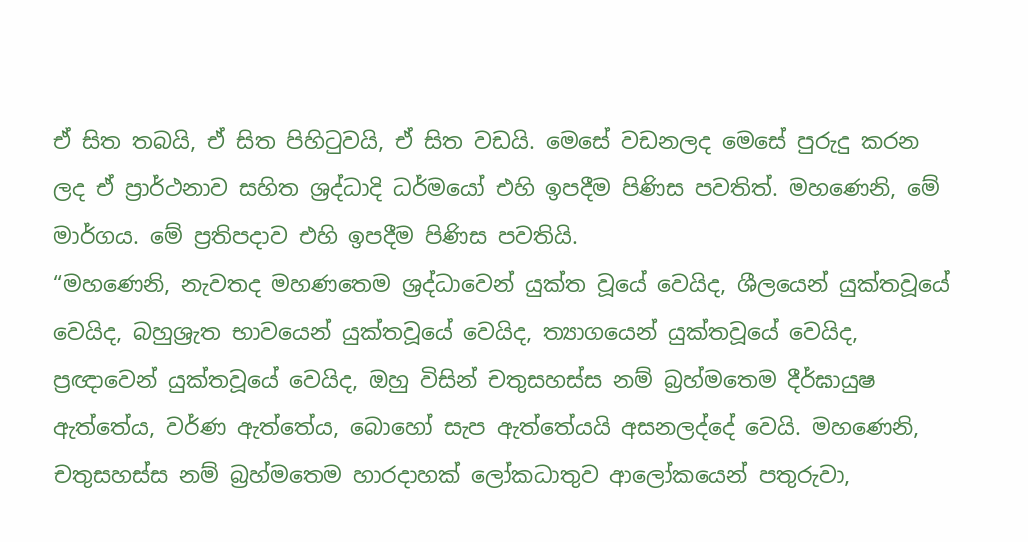ඒ සිත තබයි, ඒ සිත පිහිටුවයි, ඒ සිත වඩයි. මෙසේ වඩනලද මෙසේ පුරුදු කරන ලද ඒ ප්‍රාර්ථනාව සහිත ශ්‍රද්ධාදි ධර්මයෝ එහි ඉපදීම පිණිස පවතිත්. මහණෙනි, මේ මාර්ගය. මේ ප්‍රතිපදාව එහි ඉපදීම පිණිස පවතියි.
“මහණෙනි, නැවතද මහණතෙම ශ්‍රද්ධාවෙන් යුක්ත වූයේ වෙයිද, ශීලයෙන් යුක්තවූයේ වෙයිද, බහුශ්‍රැත භාවයෙන් යුක්තවූයේ වෙයිද, ත්‍යාගයෙන් යුක්තවූයේ වෙයිද, ප්‍රඥාවෙන් යුක්තවූයේ වෙයිද, ඔහු විසින් චතුසහස්ස නම් බ්‍රහ්මතෙම දීර්ඝායුෂ ඇත්තේය, වර්ණ ඇත්තේය, බොහෝ සැප ඇත්තේයයි අසනලද්දේ වෙයි. මහණෙනි, චතුසහස්ස නම් බ්‍රහ්මතෙම හාරදාහක් ලෝකධාතුව ආලෝකයෙන් පතුරුවා,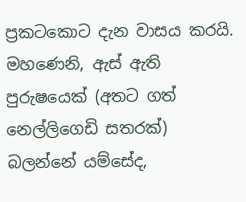ප්‍රකටකොට දැන වාසය කරයි. මහණෙනි, ඇස් ඇති පුරුෂයෙක් (අතට ගත් නෙල්ලිගෙඩි සතරක්) බලන්නේ යම්සේද,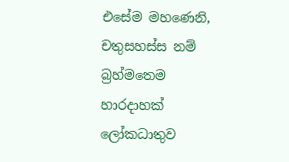එසේම මහණෙනි, චතුසහස්ස නම් බ්‍රහ්මතෙම හාරදාහක් ලෝකධාතුව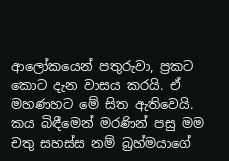ආලෝකයෙන් පතුරුවා, ප්‍රකට කොට දැන වාසය කරයි. ඒ මහණහට මේ සිත ඇතිවෙයි. කය බිඳීමෙන් මරණින් පසු මම චතු සහස්ස නම් බ්‍රහ්මයාගේ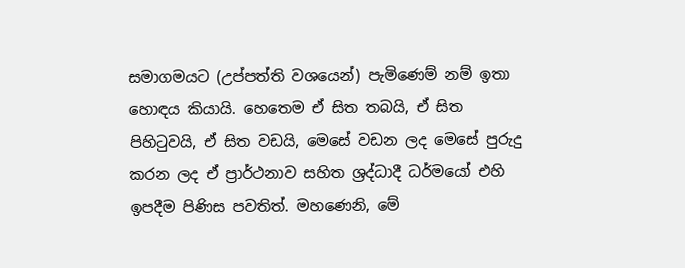සමාගමයට (උප්පත්ති වශයෙන්) පැමිණෙම් නම් ඉතා හොඳය කියායි. හෙතෙම ඒ සිත තබයි, ඒ සිත පිහිටුවයි, ඒ සිත වඩයි, මෙසේ වඩන ලද මෙසේ පුරුදු කරන ලද ඒ ප්‍රාර්ථනාව සහිත ශ්‍රද්ධාදී ධර්මයෝ එහි ඉපදීම පිණිස පවතිත්. මහණෙනි, මේ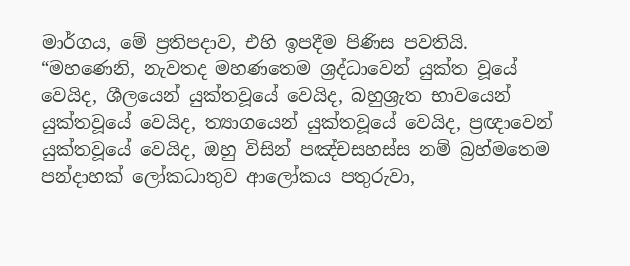මාර්ගය, මේ ප්‍රතිපදාව, එහි ඉපදීම පිණිස පවතියි.
“මහණෙනි, නැවතද මහණතෙම ශ්‍රද්ධාවෙන් යුක්ත වූයේ වෙයිද, ශීලයෙන් යුක්තවූයේ වෙයිද, බහුශ්‍රැත භාවයෙන් යුක්තවූයේ වෙයිද, ත්‍යාගයෙන් යුක්තවූයේ වෙයිද, ප්‍රඥාවෙන් යුක්තවූයේ වෙයිද, ඔහු විසින් පඤ්චසහස්ස නම් බ්‍රහ්මතෙම පන්දාහක් ලෝකධාතුව ආලෝකය පතුරුවා,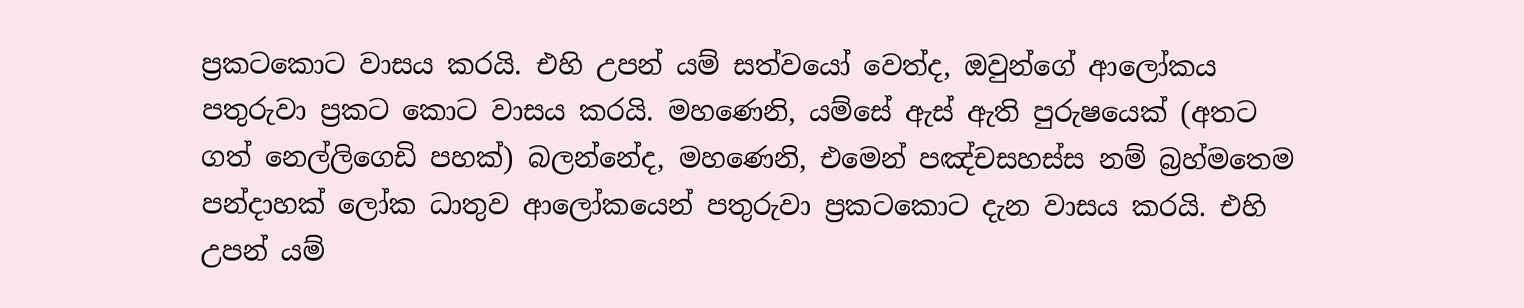ප්‍රකටකොට වාසය කරයි. එහි උපන් යම් සත්වයෝ වෙත්ද, ඔවුන්ගේ ආලෝකය පතුරුවා ප්‍රකට කොට වාසය කරයි. මහණෙනි, යම්සේ ඇස් ඇති පුරුෂයෙක් (අතට ගත් නෙල්ලිගෙඩි පහක්) බලන්නේද, මහණෙනි, එමෙන් පඤ්චසහස්ස නම් බ්‍රහ්මතෙම පන්දාහක් ලෝක ධාතුව ආලෝකයෙන් පතුරුවා ප්‍රකටකොට දැන වාසය කරයි. එහි උපන් යම්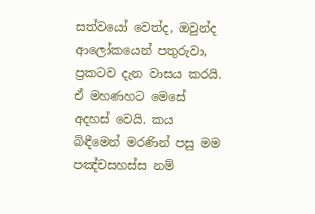සත්වයෝ වෙත්ද, ඔවුන්ද ආලෝකයෙන් පතුරුවා, ප්‍රකටව දැන වාසය කරයි. ඒ මහණහට මෙසේ අදහස් වෙයි. කය බිඳීමෙන් මරණින් පසු මම පඤ්චසහස්ස නම්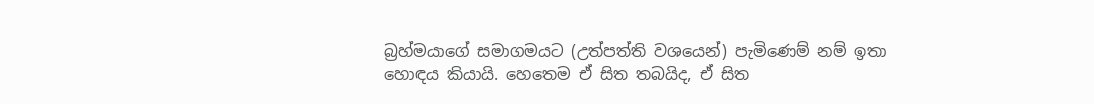බ්‍රහ්මයාගේ සමාගමයට (උත්පත්ති වශයෙන්) පැමිණෙම් නම් ඉතා හොඳය කියායි. හෙතෙම ඒ සිත තබයිද, ඒ සිත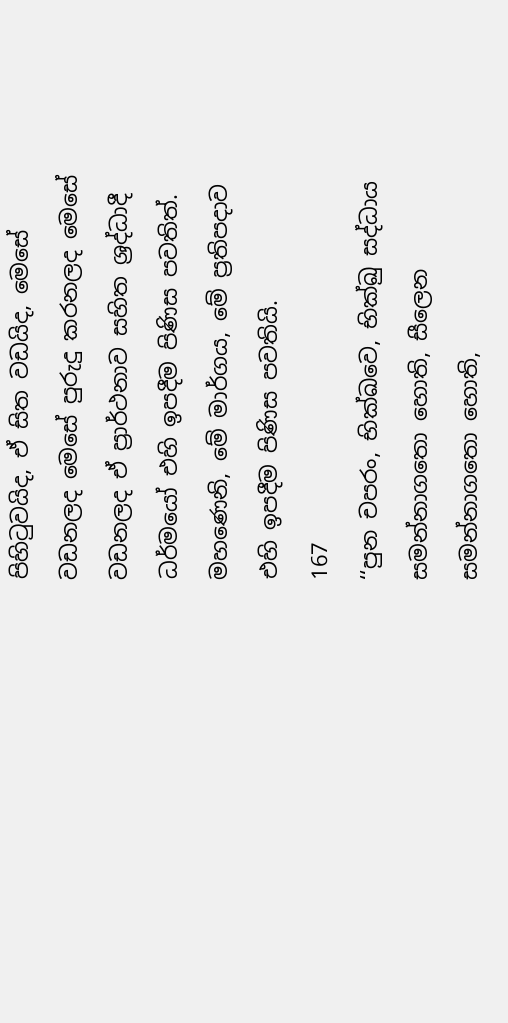පිහිටුවයිද, ඒ සිත වඩයිද, මෙසේ වඩනලද මෙසේ පුරුදු කරනලද මෙසේ වඩනලද ඒ ප්‍රාර්ථනාව සහිත ශ්‍රද්ධාදී ධර්මයෝ එහි ඉපදීම පිණිස පවතිත්. මහණෙනි, මේ මාර්ගය, මේ ප්‍රතිපදාව එහි ඉපදීම පිණිස පවතියි.
167
‘‘පුන චපරං, භික්ඛවෙ, භික්ඛු සද්ධාය සමන්නාගතො හොති, සීලෙන සමන්නාගතො හොති,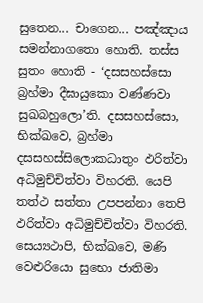සුතෙන... චාගෙන... පඤ්ඤාය සමන්නාගතො හොති. තස්ස සුතං හොති - ‘දසසහස්සො බ්‍රහ්මා දීඝායුකො වණ්ණවා සුඛබහුලො’ති. දසසහස්සො, භික්ඛවෙ, බ්‍රහ්මා දසසහස්සිලොකධාතුං ඵරිත්වා අධිමුච්චිත්වා විහරති. යෙපි තත්ථ සත්තා උපපන්නා තෙපි ඵරිත්වා අධිමුච්චිත්වා විහරති. සෙය්‍යථාපි, භික්ඛවෙ, මණි වෙළුරියො සුභො ජාතිමා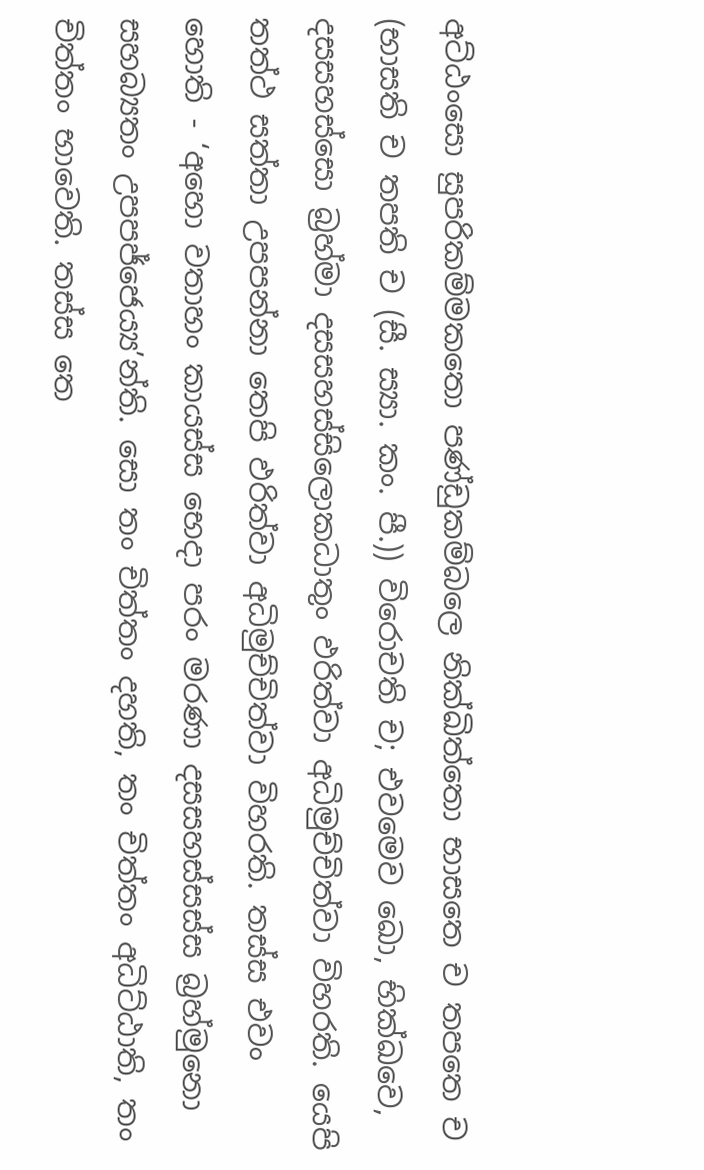අට්ඨංසො සුපරිකම්මකතො පණ්ඩුකම්බලෙ නික්ඛිත්තො භාසතෙ ච තපතෙ ච (භාසති ච තපති ච (සී. ස්‍යා. කං. පී.)) විරොචති ච; එවමෙව ඛො, භික්ඛවෙ, දසසහස්සො බ්‍රහ්මා දසසහස්සිලොකධාතුං ඵරිත්වා අධිමුච්චිත්වා විහරති. යෙපි තත්ථ සත්තා උපපන්නා තෙපි ඵරිත්වා අධිමුච්චිත්වා විහරති. තස්ස එවං හොති - ‘අහො වතාහං කායස්ස භෙදා පරං මරණා දසසහස්සස්ස බ්‍රහ්මුනො සහබ්‍යතං උපපජ්ජෙය්‍ය’න්ති. සො තං චිත්තං දහති, තං චිත්තං අධිට්ඨාති, තං චිත්තං භාවෙති. තස්ස තෙ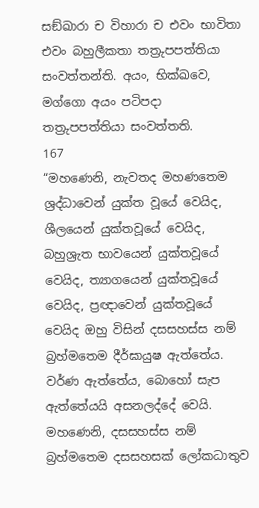සඞ්ඛාරා ච විහාරා ච එවං භාවිතා එවං බහුලීකතා තත්‍රුපපත්තියා සංවත්තන්ති. අයං, භික්ඛවෙ, මග්ගො අයං පටිපදා තත්‍රුපපත්තියා සංවත්තති.
167
“මහණෙනි, නැවතද මහණතෙම ශ්‍රද්ධාවෙන් යුක්ත වූයේ වෙයිද, ශීලයෙන් යුක්තවූයේ වෙයිද, බහුශ්‍රැත භාවයෙන් යුක්තවූයේ වෙයිද, ත්‍යාගයෙන් යුක්තවූයේ වෙයිද, ප්‍රඥාවෙන් යුක්තවූයේ වෙයිද ඔහු විසින් දසසහස්ස නම් බ්‍රහ්මතෙම දීර්ඝායුෂ ඇත්තේය. වර්ණ ඇත්තේය, බොහෝ සැප ඇත්තේයයි අසනලද්දේ වෙයි. මහණෙනි, දසසහස්ස නම් බ්‍රහ්මතෙම දසසහසක් ලෝකධාතුව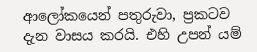ආලෝකයෙන් පතුරුවා, ප්‍රකටව දැන වාසය කරයි. එහි උපන් යම්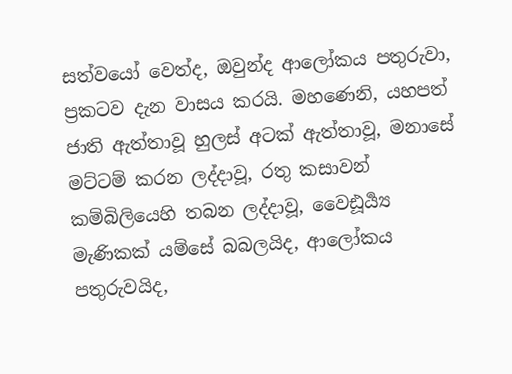සත්වයෝ වෙත්ද, ඔවුන්ද ආලෝකය පතුරුවා, ප්‍රකටව දැන වාසය කරයි. මහණෙනි, යහපත් ජාති ඇත්තාවූ හුලස් අටක් ඇත්තාවූ, මනාසේ මට්ටම් කරන ලද්දාවූ, රතු කසාවන් කම්බිලියෙහි තබන ලද්දාවූ, වෛඪූර්‍ය්‍ය මැණිකක් යම්සේ බබලයිද, ආලෝකය පතුරුවයිද,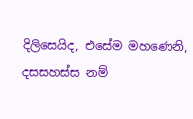දිලිසෙයිද, එසේම මහණෙනි, දසසහස්ස නම්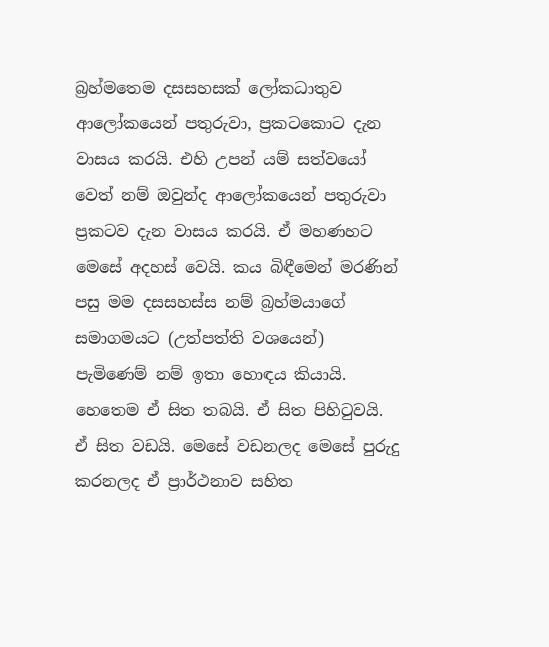බ්‍රහ්මතෙම දසසහසක් ලෝකධාතුව ආලෝකයෙන් පතුරුවා, ප්‍රකටකොට දැන වාසය කරයි. එහි උපන් යම් සත්වයෝ වෙත් නම් ඔවුන්ද ආලෝකයෙන් පතුරුවා ප්‍රකටව දැන වාසය කරයි. ඒ මහණහට මෙසේ අදහස් වෙයි. කය බිඳීමෙන් මරණින් පසු මම දසසහස්ස නම් බ්‍රහ්මයාගේ සමාගමයට (උත්පත්ති වශයෙන්) පැමිණෙම් නම් ඉතා හොඳය කියායි. හෙතෙම ඒ සිත තබයි. ඒ සිත පිහිටුවයි. ඒ සිත වඩයි. මෙසේ වඩනලද මෙසේ පුරුදු කරනලද ඒ ප්‍රාර්ථනාව සහිත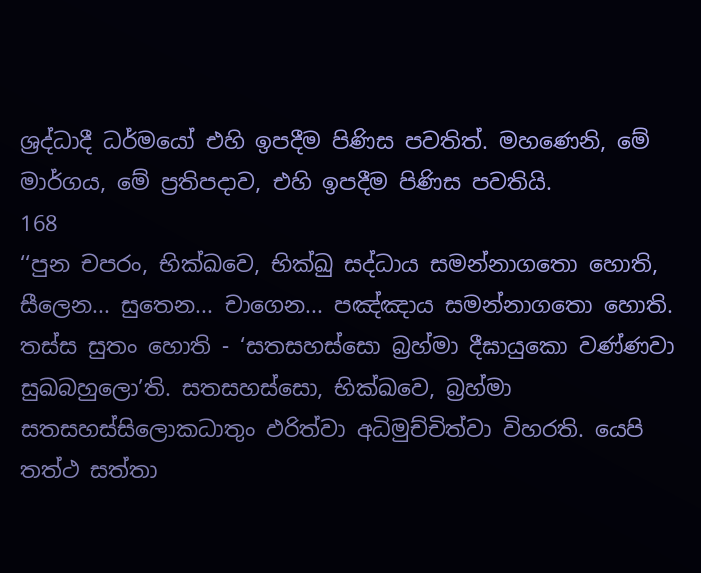ශ්‍රද්ධාදී ධර්මයෝ එහි ඉපදීම පිණිස පවතිත්. මහණෙනි, මේ මාර්ගය, මේ ප්‍රතිපදාව, එහි ඉපදීම පිණිස පවතියි.
168
‘‘පුන චපරං, භික්ඛවෙ, භික්ඛු සද්ධාය සමන්නාගතො හොති, සීලෙන... සුතෙන... චාගෙන... පඤ්ඤාය සමන්නාගතො හොති. තස්ස සුතං හොති - ‘සතසහස්සො බ්‍රහ්මා දීඝායුකො වණ්ණවා සුඛබහුලො’ති. සතසහස්සො, භික්ඛවෙ, බ්‍රහ්මා සතසහස්සිලොකධාතුං ඵරිත්වා අධිමුච්චිත්වා විහරති. යෙපි තත්ථ සත්තා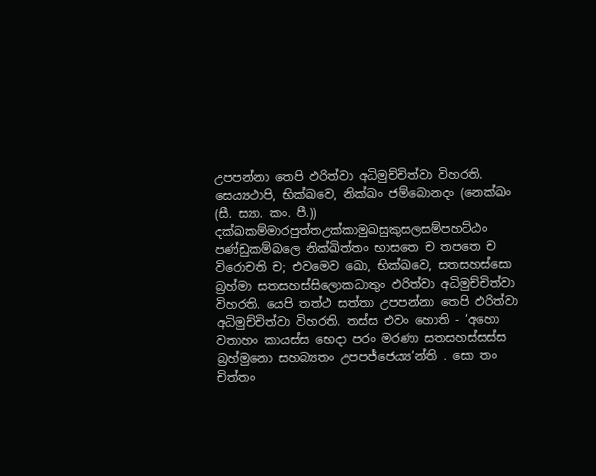උපපන්නා තෙපි ඵරිත්වා අධිමුච්චිත්වා විහරති. සෙය්‍යථාපි, භික්ඛවෙ, නික්ඛං ජම්බොනදං (නෙක්ඛං (සී. ස්‍යා. කං. පී.)) දක්ඛකම්මාරපුත්තඋක්කාමුඛසුකුසලසම්පහට්ඨං පණ්ඩුකම්බලෙ නික්ඛිත්තං භාසතෙ ච තපතෙ ච විරොචති ච; එවමෙව ඛො, භික්ඛවෙ, සතසහස්සො බ්‍රහ්මා සතසහස්සිලොකධාතුං ඵරිත්වා අධිමුච්චිත්වා විහරති. යෙපි තත්ථ සත්තා උපපන්නා තෙපි ඵරිත්වා අධිමුච්චිත්වා විහරති. තස්ස එවං හොති - ‘අහො වතාහං කායස්ස භෙදා පරං මරණා සතසහස්සස්ස බ්‍රහ්මුනො සහබ්‍යතං උපපජ්ජෙය්‍ය’න්ති . සො තං චිත්තං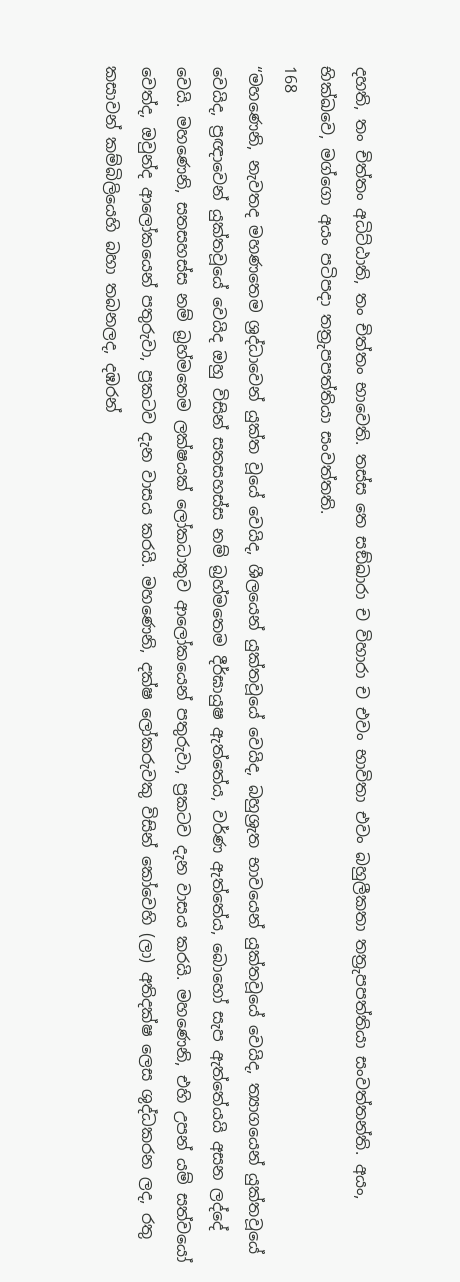දහති, තං චිත්තං අධිට්ඨාති, තං චිත්තං භාවෙති. තස්ස තෙ සඞ්ඛාරා ච විහාරා ච එවං භාවිතා එවං බහුලීකතා තත්‍රුපපත්තියා සංවත්තන්ති. අයං, භික්ඛවෙ, මග්ගො අයං පටිපදා තත්‍රුපපත්තියා සංවත්තති.
168
“මහණෙනි, නැවතද මහණතෙම ශ්‍රද්ධාවෙන් යුක්ත වූයේ වෙයිද, ශීලයෙන් යුක්තවූයේ වෙයිද, බහුශ්‍රැත භාවයෙන් යුක්තවූයේ වෙයිද, ත්‍යාගයෙන් යුක්තවූයේ වෙයිද, ප්‍රඥාවෙන් යුක්තවූයේ වෙයිද ඔහු විසින් සතසහස්ස නම් බ්‍රහ්මතෙම දීර්ඝායුෂ ඇත්තේය, වර්ණ ඇත්තේය, බොහෝ සැප ඇත්තේයයි අසන ලද්දේ වෙයි. මහණෙනි, සතසහස්ස නම් බ්‍රහ්මතෙම ලක්ෂයක් ලෝකධාතුව ආලෝකයෙන් පතුරුවා, ප්‍රකටව දැන වාසය කරයි. මහණෙනි, එහි උපන් යම් සත්වයෝ වෙත්ද, ඔවුන්ද ආලෝකයෙන් පතුරුවා, ප්‍රකටව දැන වාසය කරයි. මහණෙනි, දක්ෂ ලෝකරුවකු විසින් කෝවෙහි (ලා) අතිදක්ෂ ලෙස ශුද්ධකරන ලද, රතු කසාවන් කම්බිලියෙහි බහා තබනලද, දඹරන්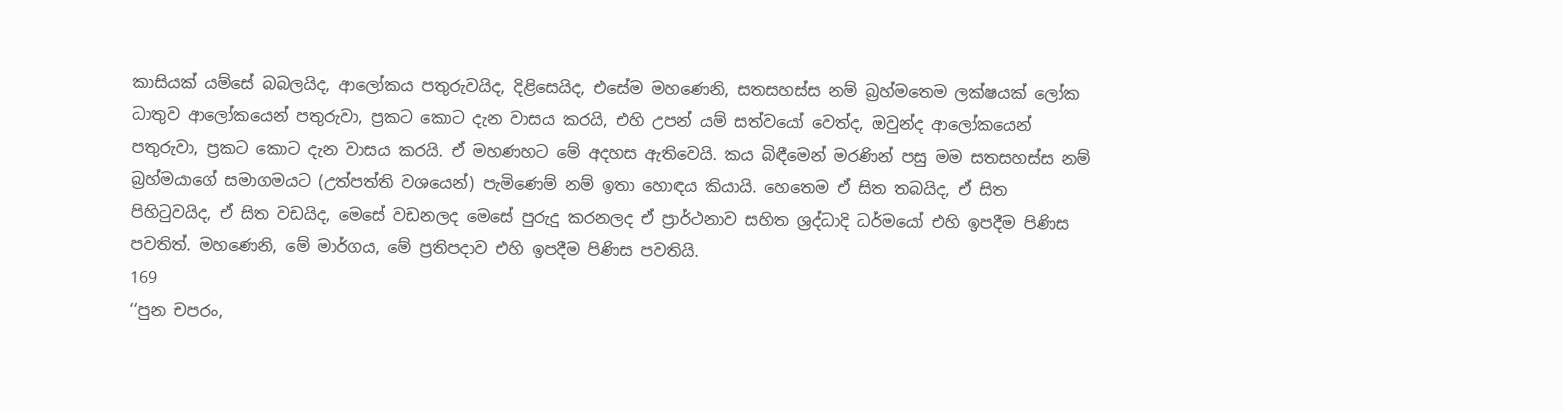කාසියක් යම්සේ බබලයිද, ආලෝකය පතුරුවයිද, දිළිසෙයිද, එසේම මහණෙනි, සතසහස්ස නම් බ්‍රහ්මතෙම ලක්ෂයක් ලෝක ධාතුව ආලෝකයෙන් පතුරුවා, ප්‍රකට කොට දැන වාසය කරයි, එහි උපන් යම් සත්වයෝ වෙත්ද, ඔවුන්ද ආලෝකයෙන් පතුරුවා, ප්‍රකට කොට දැන වාසය කරයි. ඒ මහණහට මේ අදහස ඇතිවෙයි. කය බිඳීමෙන් මරණින් පසු මම සතසහස්ස නම් බ්‍රහ්මයාගේ සමාගමයට (උත්පත්ති වශයෙන්) පැමිණෙම් නම් ඉතා හොඳය කියායි. හෙතෙම ඒ සිත තබයිද, ඒ සිත පිහිටුවයිද, ඒ සිත වඩයිද, මෙසේ වඩනලද මෙසේ පුරුදු කරනලද ඒ ප්‍රාර්ථනාව සහිත ශ්‍රද්ධාදි ධර්මයෝ එහි ඉපදීම පිණිස පවතිත්. මහණෙනි, මේ මාර්ගය, මේ ප්‍රතිපදාව එහි ඉපදීම පිණිස පවතියි.
169
‘‘පුන චපරං,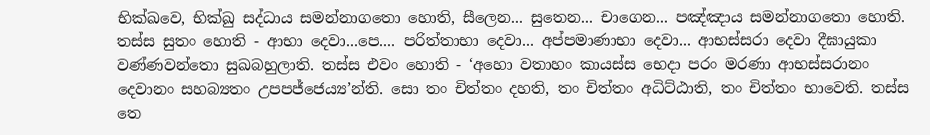භික්ඛවෙ, භික්ඛු සද්ධාය සමන්නාගතො හොති, සීලෙන... සුතෙන... චාගෙන... පඤ්ඤාය සමන්නාගතො හොති. තස්ස සුතං හොති - ආභා දෙවා...පෙ.... පරිත්තාභා දෙවා... අප්පමාණාභා දෙවා... ආභස්සරා දෙවා දීඝායුකා වණ්ණවන්තො සුඛබහුලාති. තස්ස එවං හොති - ‘අහො වතාහං කායස්ස භෙදා පරං මරණා ආභස්සරානං දෙවානං සහබ්‍යතං උපපජ්ජෙය්‍ය’න්ති. සො තං චිත්තං දහති, තං චිත්තං අධිට්ඨාති, තං චිත්තං භාවෙති. තස්ස තෙ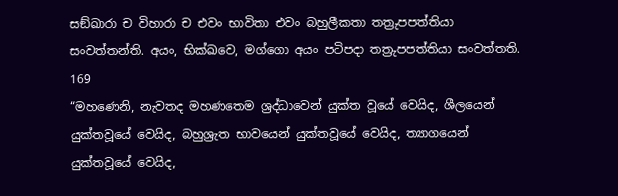සඞ්ඛාරා ච විහාරා ච එවං භාවිතා එවං බහුලීකතා තත්‍රුපපත්තියා සංවත්තන්ති. අයං, භික්ඛවෙ, මග්ගො අයං පටිපදා තත්‍රුපපත්තියා සංවත්තති.
169
“මහණෙනි, නැවතද මහණතෙම ශ්‍රද්ධාවෙන් යුක්ත වූයේ වෙයිද, ශීලයෙන් යුක්තවූයේ වෙයිද, බහුශ්‍රැත භාවයෙන් යුක්තවූයේ වෙයිද, ත්‍යාගයෙන් යුක්තවූයේ වෙයිද,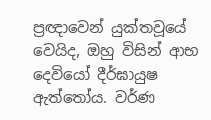ප්‍රඥාවෙන් යුක්තවූයේ වෙයිද, ඔහු විසින් ආභ දෙවියෝ දීර්ඝායුෂ ඇත්තෝය. වර්ණ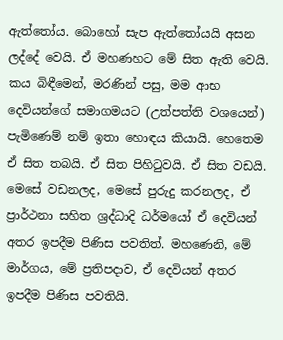ඇත්තෝය. බොහෝ සැප ඇත්තෝයයි අසන ලද්දේ වෙයි. ඒ මහණහට මේ සිත ඇති වෙයි. කය බිඳීමෙන්, මරණින් පසු, මම ආභ දෙවියන්ගේ සමාගමයට (උත්පත්ති වශයෙන්) පැමිණෙම් නම් ඉතා හොඳය කියායි. හෙතෙම ඒ සිත තබයි. ඒ සිත පිහිටුවයි. ඒ සිත වඩයි. මෙසේ වඩනලද, මෙසේ පුරුදු කරනලද, ඒ ප්‍රාර්ථනා සහිත ශ්‍රද්ධාදි ධර්මයෝ ඒ දෙවියන් අතර ඉපදීම පිණිස පවතිත්. මහණෙනි, මේ මාර්ගය, මේ ප්‍රතිපදාව, ඒ දෙවියන් අතර ඉපදීම පිණිස පවතියි.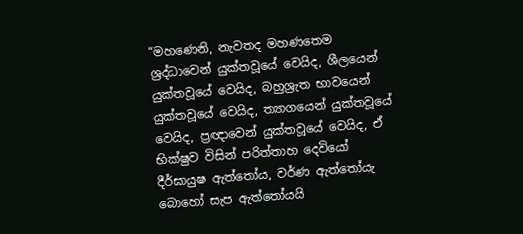“මහණෙනි, නැවතද මහණතෙම ශ්‍රද්ධාවෙන් යුක්තවූයේ වෙයිද, ශීලයෙන් යුක්තවූයේ වෙයිද, බහුශ්‍රැත භාවයෙන් යුක්තවූයේ වෙයිද, ත්‍යාගයෙන් යුක්තවූයේ වෙයිද, ප්‍රඥාවෙන් යුක්තවූයේ වෙයිද, ඒ භික්ෂුව විසින් පරිත්තාහ දෙවියෝ දීර්ඝායුෂ ඇත්තෝය, වර්ණ ඇත්තෝයැ බොහෝ සැප ඇත්තෝයයි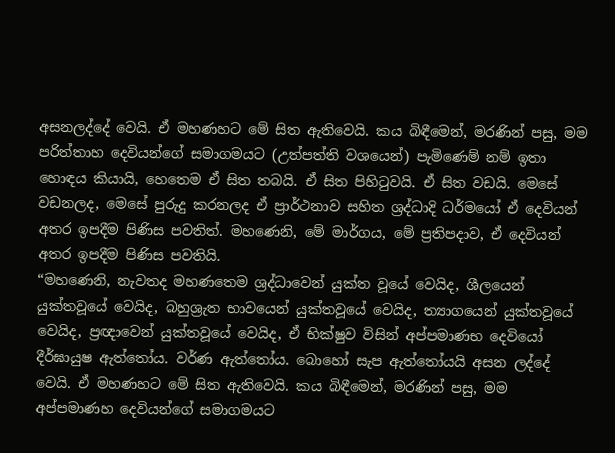අසනලද්දේ වෙයි. ඒ මහණහට මේ සිත ඇතිවෙයි. කය බිඳීමෙන්, මරණින් පසු, මම පරිත්තාහ දෙවියන්ගේ සමාගමයට (උත්පත්ති වශයෙන්) පැමිණෙම් නම් ඉතා හොඳය කියායි, හෙතෙම ඒ සිත තබයි. ඒ සිත පිහිටුවයි. ඒ සිත වඩයි. මෙසේ වඩනලද, මෙසේ පුරුදු කරනලද ඒ ප්‍රාර්ථනාව සහිත ශ්‍රද්ධාදි ධර්මයෝ ඒ දෙවියන් අතර ඉපදීම පිණිස පවතිත්. මහණෙනි, මේ මාර්ගය, මේ ප්‍රතිපදාව, ඒ දෙවියන් අතර ඉපදීම පිණිස පවතියි.
“මහණෙනි, නැවතද මහණතෙම ශ්‍රද්ධාවෙන් යුක්ත වූයේ වෙයිද, ශීලයෙන් යුක්තවූයේ වෙයිද, බහුශ්‍රැත භාවයෙන් යුක්තවූයේ වෙයිද, ත්‍යාගයෙන් යුක්තවූයේ වෙයිද, ප්‍රඥාවෙන් යුක්තවූයේ වෙයිද, ඒ භික්ෂුව විසින් අප්පමාණභ දෙවියෝ දීර්ඝායුෂ ඇත්තෝය. වර්ණ ඇත්තෝය. බොහෝ සැප ඇත්තෝයයි අසන ලද්දේ වෙයි. ඒ මහණහට මේ සිත ඇතිවෙයි. කය බිඳීමෙන්, මරණින් පසු, මම අප්පමාණහ දෙවියන්ගේ සමාගමයට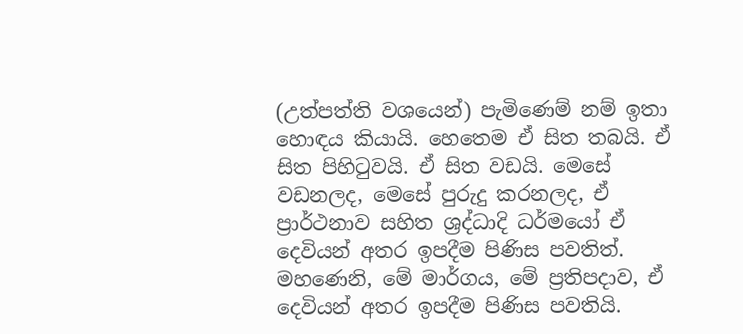(උත්පත්ති වශයෙන්) පැමිණෙම් නම් ඉතා හොඳය කියායි. හෙතෙම ඒ සිත තබයි. ඒ සිත පිහිටුවයි. ඒ සිත වඩයි. මෙසේ වඩනලද, මෙසේ පුරුදු කරනලද, ඒ ප්‍රාර්ථනාව සහිත ශ්‍රද්ධාදි ධර්මයෝ ඒ දෙවියන් අතර ඉපදීම පිණිස පවතිත්. මහණෙනි, මේ මාර්ගය, මේ ප්‍රතිපදාව, ඒ දෙවියන් අතර ඉපදීම පිණිස පවතියි.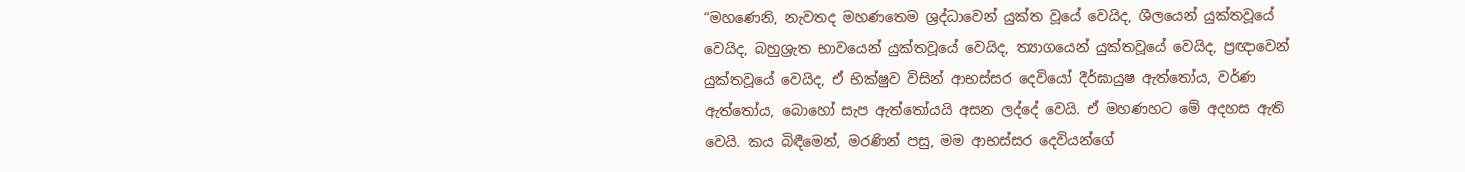“මහණෙනි, නැවතද මහණතෙම ශ්‍රද්ධාවෙන් යුක්ත වූයේ වෙයිද, ශීලයෙන් යුක්තවූයේ වෙයිද, බහුශ්‍රැත භාවයෙන් යුක්තවූයේ වෙයිද, ත්‍යාගයෙන් යුක්තවූයේ වෙයිද, ප්‍රඥාවෙන් යුක්තවූයේ වෙයිද, ඒ භික්ෂුව විසින් ආභස්සර දෙවියෝ දීර්ඝායුෂ ඇත්තෝය, වර්ණ ඇත්තෝය, බොහෝ සැප ඇත්තෝයයි අසන ලද්දේ වෙයි. ඒ මහණහට මේ අදහස ඇති වෙයි. කය බිඳීමෙන්, මරණින් පසු, මම ආභස්සර දෙවියන්ගේ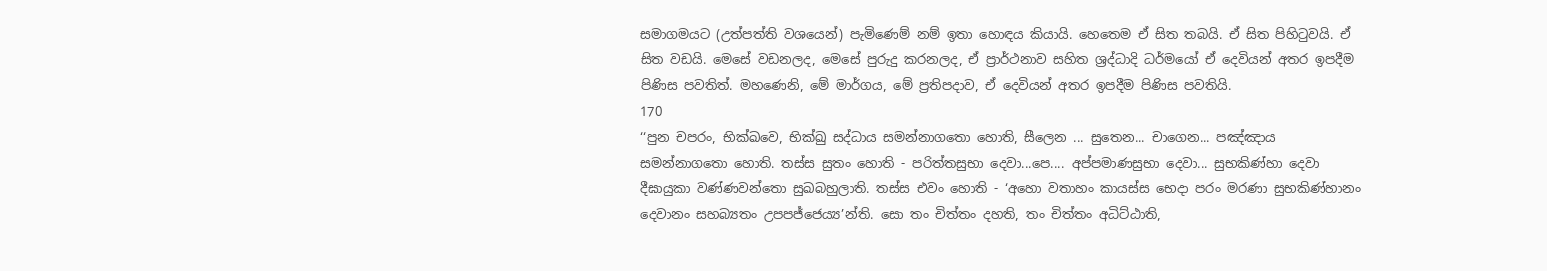සමාගමයට (උත්පත්ති වශයෙන්) පැමිණෙම් නම් ඉතා හොඳය කියායි. හෙතෙම ඒ සිත තබයි. ඒ සිත පිහිටුවයි. ඒ සිත වඩයි. මෙසේ වඩනලද, මෙසේ පුරුදු කරනලද, ඒ ප්‍රාර්ථනාව සහිත ශ්‍රද්ධාදි ධර්මයෝ ඒ දෙවියන් අතර ඉපදීම පිණිස පවතිත්. මහණෙනි, මේ මාර්ගය, මේ ප්‍රතිපදාව, ඒ දෙවියන් අතර ඉපදීම පිණිස පවතියි.
170
‘‘පුන චපරං, භික්ඛවෙ, භික්ඛු සද්ධාය සමන්නාගතො හොති, සීලෙන ... සුතෙන... චාගෙන... පඤ්ඤාය සමන්නාගතො හොති. තස්ස සුතං හොති - පරිත්තසුභා දෙවා...පෙ.... අප්පමාණසුභා දෙවා... සුභකිණ්හා දෙවා දීඝායුකා වණ්ණවන්තො සුඛබහුලාති. තස්ස එවං හොති - ‘අහො වතාහං කායස්ස භෙදා පරං මරණා සුභකිණ්හානං දෙවානං සහබ්‍යතං උපපජ්ජෙය්‍ය’න්ති. සො තං චිත්තං දහති, තං චිත්තං අධිට්ඨාති,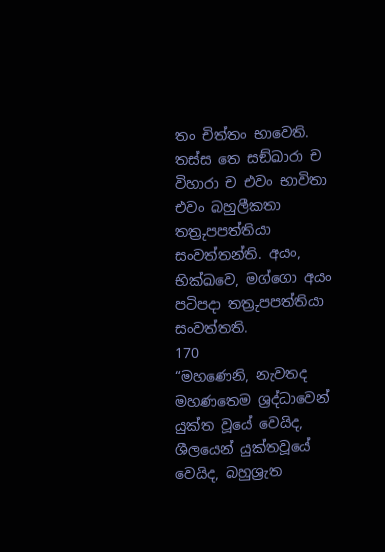තං චිත්තං භාවෙති. තස්ස තෙ සඞ්ඛාරා ච විහාරා ච එවං භාවිතා එවං බහුලීකතා තත්‍රුපපත්තියා සංවත්තන්ති. අයං, භික්ඛවෙ, මග්ගො අයං පටිපදා තත්‍රුපපත්තියා සංවත්තති.
170
“මහණෙනි, නැවතද මහණතෙම ශ්‍රද්ධාවෙන් යුක්ත වූයේ වෙයිද, ශීලයෙන් යුක්තවූයේ වෙයිද, බහුශ්‍රැත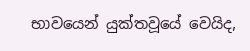භාවයෙන් යුක්තවූයේ වෙයිද,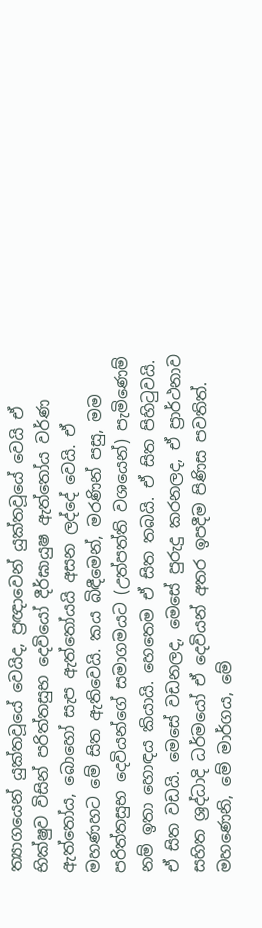ත්‍යාගයෙන් යුක්තවූයේ වෙයිද, ප්‍රඥාවෙන් යුක්තවූයේ වෙයි ඒ භික්ෂුව විසින් පරිත්තසුභ දෙවියෝ දීර්ඝායුෂ ඇත්තෝය වර්ණ ඇත්තෝය, බොහෝ සැප ඇත්තෝයයි අසන ලද්දේ වෙයි. ඒ මහණහට මේ සිත ඇතිවෙයි. කය බිඳීමෙන්, මරණින් පසු, මම පරිත්තසුභ දෙවියන්ගේ සමාගමයට (උත්පත්ති වශයෙන්) පැමිණෙම් නම් ඉතා හොඳය කියායි. හෙතෙම ඒ සිත තබයි. ඒ සිත පිහිටුවයි. ඒ සිත වඩයි. මෙසේ වඩනලද, මෙසේ පුරුදු කරනලද, ඒ ප්‍රාර්ථනාව සහිත ශ්‍රද්ධාදි ධර්මයෝ ඒ දෙවියන් අතර ඉපදීම පිණිස පවතිත්. මහණෙනි, මේ මාර්ගය, මේ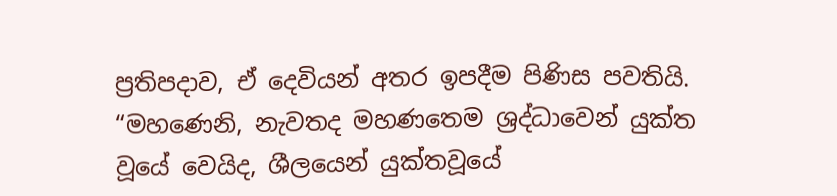ප්‍රතිපදාව, ඒ දෙවියන් අතර ඉපදීම පිණිස පවතියි.
“මහණෙනි, නැවතද මහණතෙම ශ්‍රද්ධාවෙන් යුක්ත වූයේ වෙයිද, ශීලයෙන් යුක්තවූයේ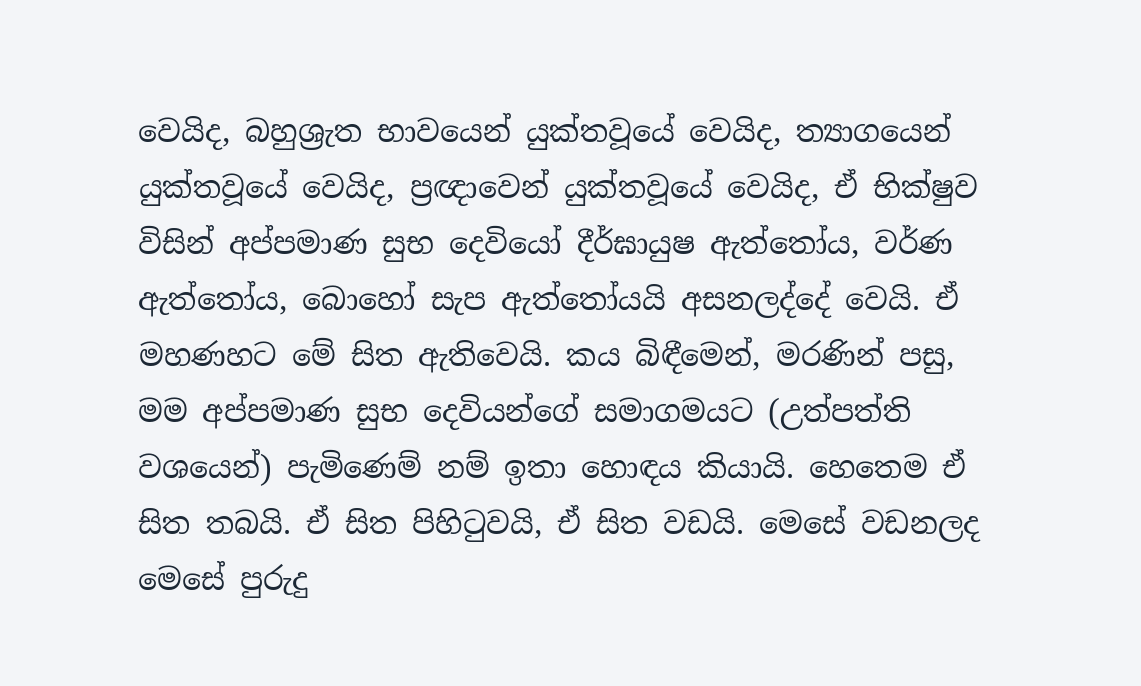වෙයිද, බහුශ්‍රැත භාවයෙන් යුක්තවූයේ වෙයිද, ත්‍යාගයෙන් යුක්තවූයේ වෙයිද, ප්‍රඥාවෙන් යුක්තවූයේ වෙයිද, ඒ භික්ෂුව විසින් අප්පමාණ සුභ දෙවියෝ දීර්ඝායුෂ ඇත්තෝය, වර්ණ ඇත්තෝය, බොහෝ සැප ඇත්තෝයයි අසනලද්දේ වෙයි. ඒ මහණහට මේ සිත ඇතිවෙයි. කය බිඳීමෙන්, මරණින් පසු, මම අප්පමාණ සුභ දෙවියන්ගේ සමාගමයට (උත්පත්ති වශයෙන්) පැමිණෙම් නම් ඉතා හොඳය කියායි. හෙතෙම ඒ සිත තබයි. ඒ සිත පිහිටුවයි, ඒ සිත වඩයි. මෙසේ වඩනලද මෙසේ පුරුදු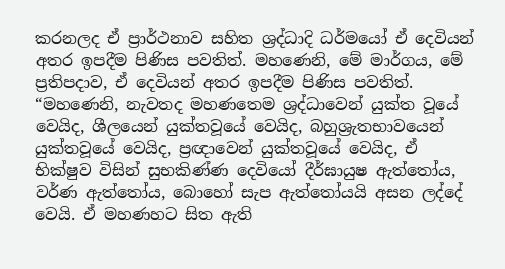කරනලද ඒ ප්‍රාර්ථනාව සහිත ශ්‍රද්ධාදි ධර්මයෝ ඒ දෙවියන් අතර ඉපදීම පිණිස පවතිත්. මහණෙනි, මේ මාර්ගය, මේ ප්‍රතිපදාව, ඒ දෙවියන් අතර ඉපදීම පිණිස පවතිත්.
“මහණෙනි, නැවතද මහණතෙම ශ්‍රද්ධාවෙන් යුක්ත වූයේ වෙයිද, ශීලයෙන් යුක්තවූයේ වෙයිද, බහුශ්‍රැතභාවයෙන් යුක්තවූයේ වෙයිද, ප්‍රඥාවෙන් යුක්තවූයේ වෙයිද, ඒ භික්ෂුව විසින් සුභකිණ්ණ දෙවියෝ දීර්ඝායුෂ ඇත්තෝය, වර්ණ ඇත්තෝය, බොහෝ සැප ඇත්තෝයයි අසන ලද්දේ වෙයි. ඒ මහණහට සිත ඇති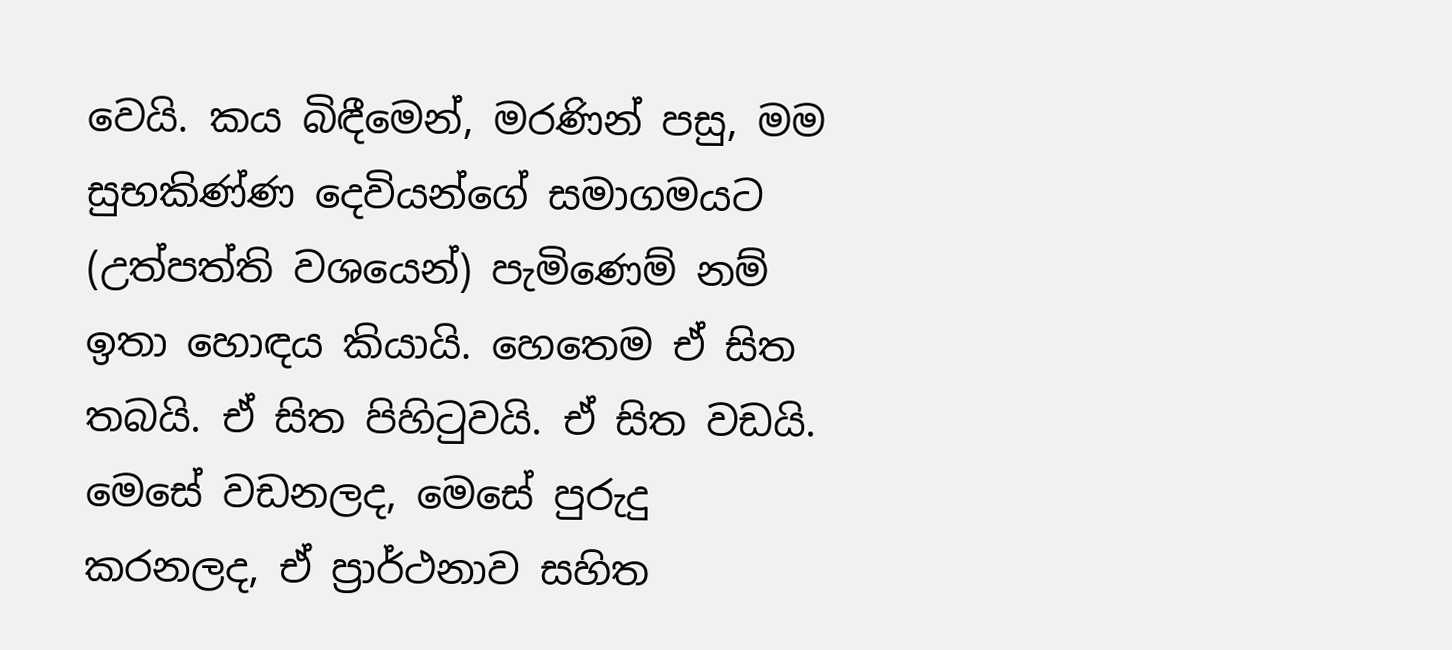වෙයි. කය බිඳීමෙන්, මරණින් පසු, මම සුභකිණ්ණ දෙවියන්ගේ සමාගමයට (උත්පත්ති වශයෙන්) පැමිණෙම් නම් ඉතා හොඳය කියායි. හෙතෙම ඒ සිත තබයි. ඒ සිත පිහිටුවයි. ඒ සිත වඩයි. මෙසේ වඩනලද, මෙසේ පුරුදු කරනලද, ඒ ප්‍රාර්ථනාව සහිත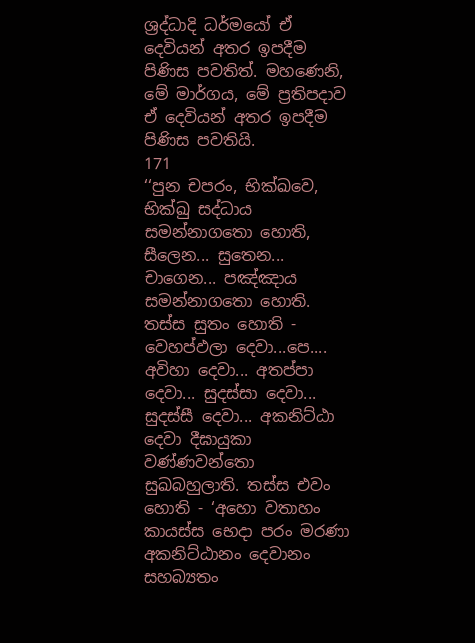ශ්‍රද්ධාදි ධර්මයෝ ඒ දෙවියන් අතර ඉපදීම පිණිස පවතිත්. මහණෙනි, මේ මාර්ගය, මේ ප්‍රතිපදාව ඒ දෙවියන් අතර ඉපදීම පිණිස පවතියි.
171
‘‘පුන චපරං, භික්ඛවෙ, භික්ඛු සද්ධාය සමන්නාගතො හොති, සීලෙන... සුතෙන... චාගෙන... පඤ්ඤාය සමන්නාගතො හොති. තස්ස සුතං හොති - වෙහප්ඵලා දෙවා...පෙ.... අවිහා දෙවා... අතප්පා දෙවා... සුදස්සා දෙවා... සුදස්සී දෙවා... අකනිට්ඨා දෙවා දීඝායුකා වණ්ණවන්තො සුඛබහුලාති. තස්ස එවං හොති - ‘අහො වතාහං කායස්ස භෙදා පරං මරණා අකනිට්ඨානං දෙවානං සහබ්‍යතං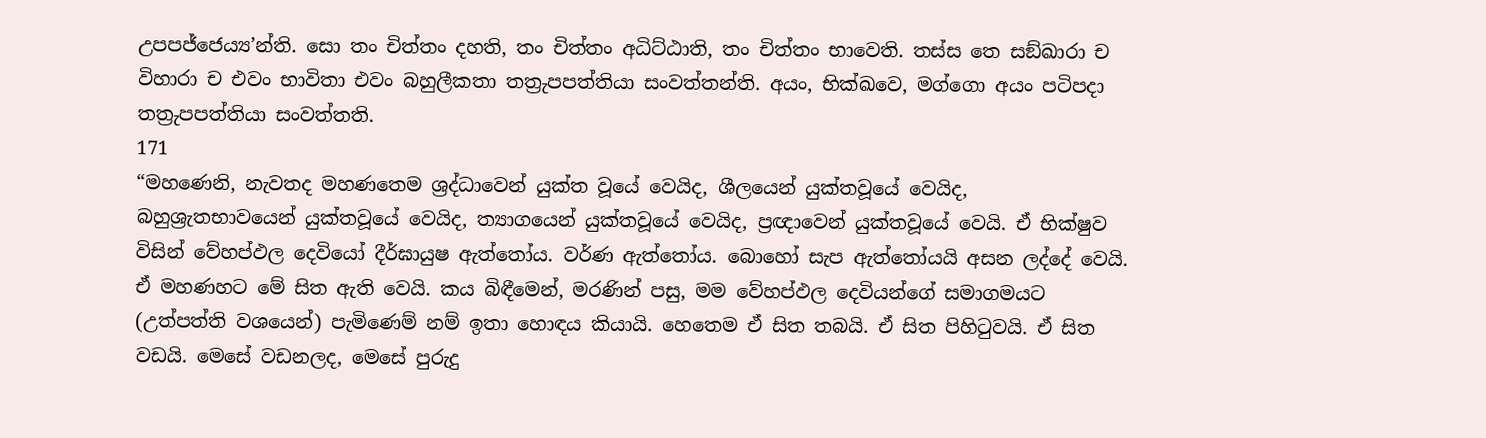උපපජ්ජෙය්‍ය’න්ති. සො තං චිත්තං දහති, තං චිත්තං අධිට්ඨාති, තං චිත්තං භාවෙති. තස්ස තෙ සඞ්ඛාරා ච විහාරා ච එවං භාවිතා එවං බහුලීකතා තත්‍රුපපත්තියා සංවත්තන්ති. අයං, භික්ඛවෙ, මග්ගො අයං පටිපදා තත්‍රුපපත්තියා සංවත්තති.
171
“මහණෙනි, නැවතද මහණතෙම ශ්‍රද්ධාවෙන් යුක්ත වූයේ වෙයිද, ශීලයෙන් යුක්තවූයේ වෙයිද, බහුශ්‍රැතභාවයෙන් යුක්තවූයේ වෙයිද, ත්‍යාගයෙන් යුක්තවූයේ වෙයිද, ප්‍රඥාවෙන් යුක්තවූයේ වෙයි. ඒ භික්ෂුව විසින් වේහප්ඵල දෙවියෝ දීර්ඝායුෂ ඇත්තෝය. වර්ණ ඇත්තෝය. බොහෝ සැප ඇත්තෝයයි අසන ලද්දේ වෙයි. ඒ මහණහට මේ සිත ඇති වෙයි. කය බිඳීමෙන්, මරණින් පසු, මම වේහප්ඵල දෙවියන්ගේ සමාගමයට (උත්පත්ති වශයෙන්) පැමිණෙම් නම් ඉතා හොඳය කියායි. හෙතෙම ඒ සිත තබයි. ඒ සිත පිහිටුවයි. ඒ සිත වඩයි. මෙසේ වඩනලද, මෙසේ පුරුදු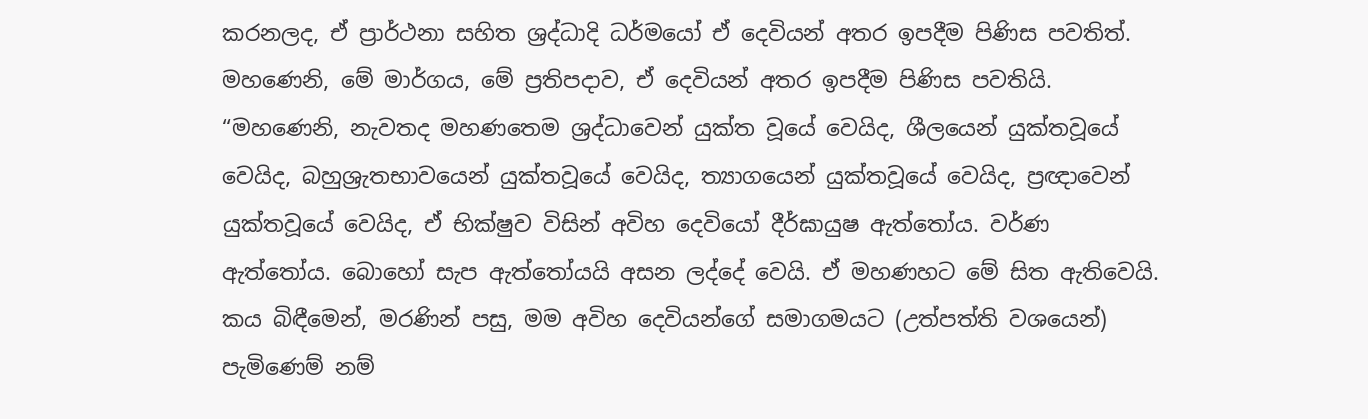කරනලද, ඒ ප්‍රාර්ථනා සහිත ශ්‍රද්ධාදි ධර්මයෝ ඒ දෙවියන් අතර ඉපදීම පිණිස පවතිත්. මහණෙනි, මේ මාර්ගය, මේ ප්‍රතිපදාව, ඒ දෙවියන් අතර ඉපදීම පිණිස පවතියි.
“මහණෙනි, නැවතද මහණතෙම ශ්‍රද්ධාවෙන් යුක්ත වූයේ වෙයිද, ශීලයෙන් යුක්තවූයේ වෙයිද, බහුශ්‍රැතභාවයෙන් යුක්තවූයේ වෙයිද, ත්‍යාගයෙන් යුක්තවූයේ වෙයිද, ප්‍රඥාවෙන් යුක්තවූයේ වෙයිද, ඒ භික්ෂුව විසින් අවිහ දෙවියෝ දීර්ඝායුෂ ඇත්තෝය. වර්ණ ඇත්තෝය. බොහෝ සැප ඇත්තෝයයි අසන ලද්දේ වෙයි. ඒ මහණහට මේ සිත ඇතිවෙයි. කය බිඳීමෙන්, මරණින් පසු, මම අවිහ දෙවියන්ගේ සමාගමයට (උත්පත්ති වශයෙන්) පැමිණෙම් නම්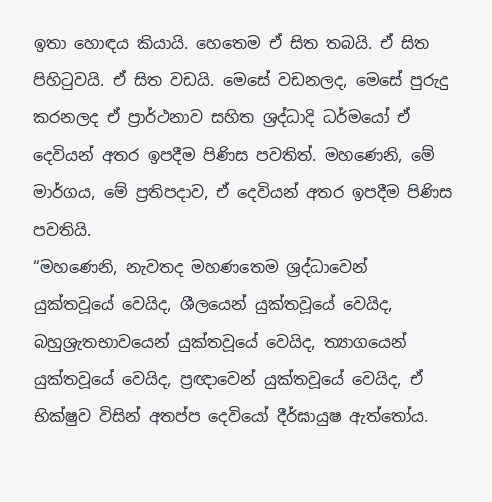ඉතා හොඳය කියායි. හෙතෙම ඒ සිත තබයි. ඒ සිත පිහිටුවයි. ඒ සිත වඩයි. මෙසේ වඩනලද, මෙසේ පුරුදු කරනලද ඒ ප්‍රාර්ථනාව සහිත ශ්‍රද්ධාදි ධර්මයෝ ඒ දෙවියන් අතර ඉපදීම පිණිස පවතිත්. මහණෙනි, මේ මාර්ගය, මේ ප්‍රතිපදාව, ඒ දෙවියන් අතර ඉපදීම පිණිස පවතියි.
“මහණෙනි, නැවතද මහණතෙම ශ්‍රද්ධාවෙන් යුක්තවූයේ වෙයිද, ශීලයෙන් යුක්තවූයේ වෙයිද, බහුශ්‍රැතභාවයෙන් යුක්තවූයේ වෙයිද, ත්‍යාගයෙන් යුක්තවූයේ වෙයිද, ප්‍රඥාවෙන් යුක්තවූයේ වෙයිද, ඒ භික්ෂුව විසින් අතප්ප දෙවියෝ දීර්ඝායුෂ ඇත්තෝය.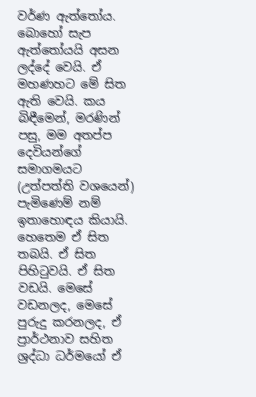වර්ණ ඇත්තෝය. බොහෝ සැප ඇත්තෝයයි අසන ලද්දේ වෙයි. ඒ මහණහට මේ සිත ඇති වෙයි. කය බිඳීමෙන්, මරණින් පසු, මම අතප්ප දෙවියන්ගේ සමාගමයට (උත්පත්ති වශයෙන්) පැමිණෙම් නම් ඉතාහොඳය කියායි. හෙතෙම ඒ සිත තබයි. ඒ සිත පිහිටුවයි. ඒ සිත වඩයි. මෙසේ වඩනලද, මෙසේ පුරුදු කරනලද, ඒ ප්‍රාර්ථනාව සහිත ශ්‍රද්ධා ධර්මයෝ ඒ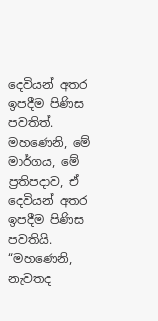දෙවියන් අතර ඉපදීම පිණිස පවතිත්. මහණෙනි, මේ මාර්ගය, මේ ප්‍රතිපදාව, ඒ දෙවියන් අතර ඉපදීම පිණිස පවතියි.
“මහණෙනි, නැවතද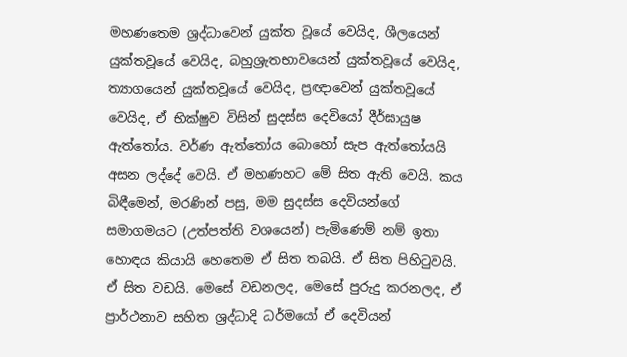මහණතෙම ශ්‍රද්ධාවෙන් යුක්ත වූයේ වෙයිද, ශීලයෙන් යුක්තවූයේ වෙයිද, බහුශ්‍රැතභාවයෙන් යුක්තවූයේ වෙයිද, ත්‍යාගයෙන් යුක්තවූයේ වෙයිද, ප්‍රඥාවෙන් යුක්තවූයේ වෙයිද, ඒ භික්ෂුව විසින් සුදස්ස දෙවියෝ දීර්ඝායුෂ ඇත්තෝය. වර්ණ ඇත්තෝය බොහෝ සැප ඇත්තෝයයි අසන ලද්දේ වෙයි. ඒ මහණහට මේ සිත ඇති වෙයි. කය බිඳීමෙන්, මරණින් පසු, මම සුදස්ස දෙවියන්ගේ සමාගමයට (උත්පත්ති වශයෙන්) පැමිණෙම් නම් ඉතා හොඳය කියායි හෙතෙම ඒ සිත තබයි. ඒ සිත පිහිටුවයි. ඒ සිත වඩයි. මෙසේ වඩනලද, මෙසේ පුරුදු කරනලද, ඒ ප්‍රාර්ථනාව සහිත ශ්‍රද්ධාදි ධර්මයෝ ඒ දෙවියන්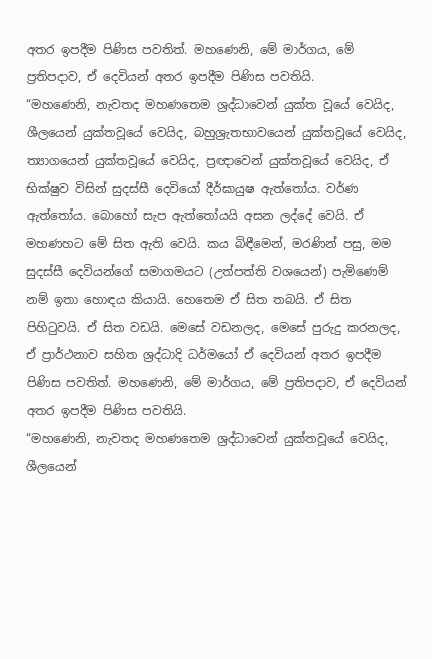අතර ඉපදීම පිණිස පවතිත්. මහණෙනි, මේ මාර්ගය, මේ ප්‍රතිපදාව, ඒ දෙවියන් අතර ඉපදීම පිණිස පවතියි.
“මහණෙනි, නැවතද මහණතෙම ශ්‍රද්ධාවෙන් යුක්ත වූයේ වෙයිද, ශීලයෙන් යුක්තවූයේ වෙයිද, බහුශ්‍රැතභාවයෙන් යුක්තවූයේ වෙයිද, ත්‍යාගයෙන් යුක්තවූයේ වෙයිද, ප්‍රඥාවෙන් යුක්තවූයේ වෙයිද, ඒ භික්ෂුව විසින් සුදස්සී දෙවියෝ දීර්ඝායුෂ ඇත්තෝය. වර්ණ ඇත්තෝය. බොහෝ සැප ඇත්තෝයයි අසන ලද්දේ වෙයි. ඒ මහණහට මේ සිත ඇති වෙයි. කය බිඳීමෙන්, මරණින් පසු, මම සුදස්සී දෙවියන්ගේ සමාගමයට (උත්පත්ති වශයෙන්) පැමිණෙම් නම් ඉතා හොඳය කියායි. හෙතෙම ඒ සිත තබයි. ඒ සිත පිහිටුවයි. ඒ සිත වඩයි. මෙසේ වඩනලද, මෙසේ පුරුදු කරනලද, ඒ ප්‍රාර්ථනාව සහිත ශ්‍රද්ධාදි ධර්මයෝ ඒ දෙවියන් අතර ඉපදීම පිණිස පවතිත්. මහණෙනි, මේ මාර්ගය, මේ ප්‍රතිපදාව, ඒ දෙවියන් අතර ඉපදීම පිණිස පවතියි.
“මහණෙනි, නැවතද මහණතෙම ශ්‍රද්ධාවෙන් යුක්තවූයේ වෙයිද, ශීලයෙන්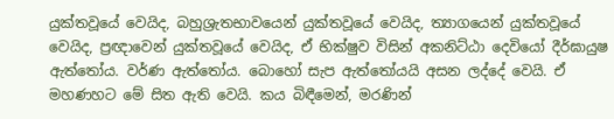යුක්තවූයේ වෙයිද, බහුශ්‍රැතභාවයෙන් යුක්තවූයේ වෙයිද, ත්‍යාගයෙන් යුක්තවූයේ වෙයිද, ප්‍රඥාවෙන් යුක්තවූයේ වෙයිද, ඒ භික්ෂුව විසින් අකනිට්ඨා දෙවියෝ දීර්ඝායුෂ ඇත්තෝය. වර්ණ ඇත්තෝය. බොහෝ සැප ඇත්තෝයයි අසන ලද්දේ වෙයි. ඒ මහණහට මේ සිත ඇති වෙයි. කය බිඳීමෙන්, මරණින්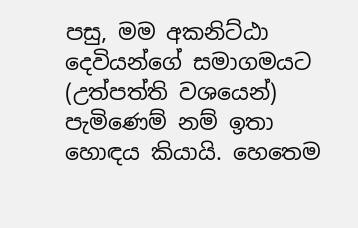පසු, මම අකනිට්ඨා දෙවියන්ගේ සමාගමයට (උත්පත්ති වශයෙන්) පැමිණෙම් නම් ඉතා හොඳය කියායි. හෙතෙම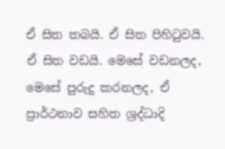ඒ සිත තබයි. ඒ සිත පිහිටුවයි. ඒ සිත වඩයි. මෙසේ වඩනලද, මෙසේ පුරුදු කරනලද, ඒ ප්‍රාර්ථනාව සහිත ශ්‍රද්ධාදි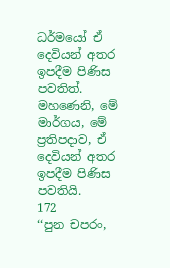ධර්මයෝ ඒ දෙවියන් අතර ඉපදීම පිණිස පවතිත්. මහණෙනි, මේ මාර්ගය, මේ ප්‍රතිපදාව, ඒ දෙවියන් අතර ඉපදීම පිණිස පවතියි.
172
‘‘පුන චපරං,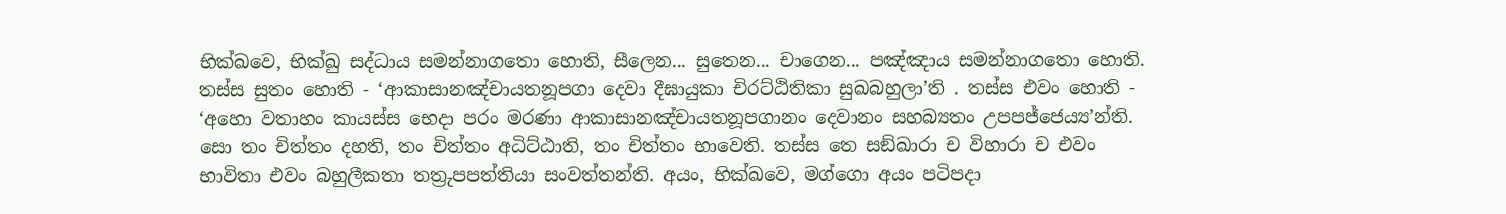භික්ඛවෙ, භික්ඛු සද්ධාය සමන්නාගතො හොති, සීලෙන... සුතෙන... චාගෙන... පඤ්ඤාය සමන්නාගතො හොති. තස්ස සුතං හොති - ‘ආකාසානඤ්චායතනූපගා දෙවා දීඝායුකා චිරට්ඨිතිකා සුඛබහුලා’ති . තස්ස එවං හොති - ‘අහො වතාහං කායස්ස භෙදා පරං මරණා ආකාසානඤ්චායතනූපගානං දෙවානං සහබ්‍යතං උපපජ්ජෙය්‍ය’න්ති. සො තං චිත්තං දහති, තං චිත්තං අධිට්ඨාති, තං චිත්තං භාවෙති. තස්ස තෙ සඞ්ඛාරා ච විහාරා ච එවං භාවිතා එවං බහුලීකතා තත්‍රුපපත්තියා සංවත්තන්ති. අයං, භික්ඛවෙ, මග්ගො අයං පටිපදා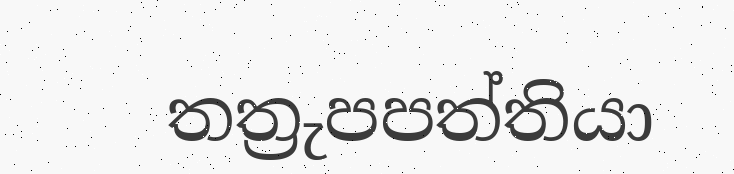තත්‍රුපපත්තියා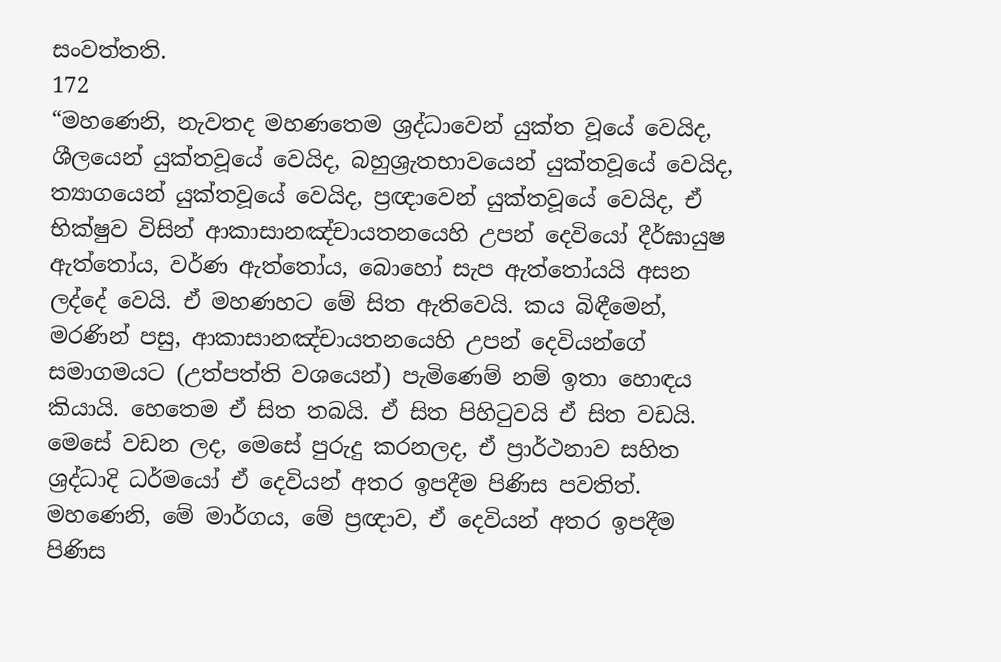සංවත්තති.
172
“මහණෙනි, නැවතද මහණතෙම ශ්‍රද්ධාවෙන් යුක්ත වූයේ වෙයිද, ශීලයෙන් යුක්තවූයේ වෙයිද, බහුශ්‍රැතභාවයෙන් යුක්තවූයේ වෙයිද, ත්‍යාගයෙන් යුක්තවූයේ වෙයිද, ප්‍රඥාවෙන් යුක්තවූයේ වෙයිද, ඒ භික්ෂුව විසින් ආකාසානඤ්චායතනයෙහි උපන් දෙවියෝ දීර්ඝායුෂ ඇත්තෝය, වර්ණ ඇත්තෝය, බොහෝ සැප ඇත්තෝයයි අසන ලද්දේ වෙයි. ඒ මහණහට මේ සිත ඇතිවෙයි. කය බිඳීමෙන්, මරණින් පසු, ආකාසානඤ්චායතනයෙහි උපන් දෙවියන්ගේ සමාගමයට (උත්පත්ති වශයෙන්) පැමිණෙම් නම් ඉතා හොඳය කියායි. හෙතෙම ඒ සිත තබයි. ඒ සිත පිහිටුවයි ඒ සිත වඩයි. මෙසේ වඩන ලද, මෙසේ පුරුදු කරනලද, ඒ ප්‍රාර්ථනාව සහිත ශ්‍රද්ධාදි ධර්මයෝ ඒ දෙවියන් අතර ඉපදීම පිණිස පවතිත්. මහණෙනි, මේ මාර්ගය, මේ ප්‍රඥාව, ඒ දෙවියන් අතර ඉපදීම පිණිස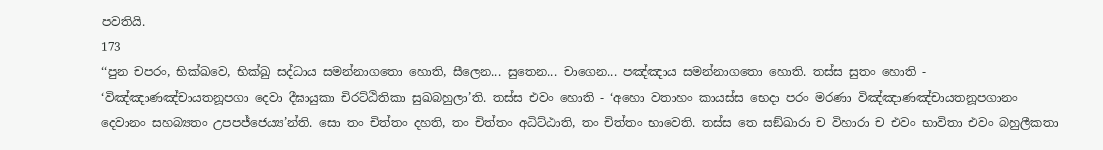පවතියි.
173
‘‘පුන චපරං, භික්ඛවෙ, භික්ඛු සද්ධාය සමන්නාගතො හොති, සීලෙන... සුතෙන... චාගෙන... පඤ්ඤාය සමන්නාගතො හොති. තස්ස සුතං හොති - ‘විඤ්ඤාණඤ්චායතනූපගා දෙවා දීඝායුකා චිරට්ඨිතිකා සුඛබහුලා’ති. තස්ස එවං හොති - ‘අහො වතාහං කායස්ස භෙදා පරං මරණා විඤ්ඤාණඤ්චායතනූපගානං දෙවානං සහබ්‍යතං උපපජ්ජෙය්‍ය’න්ති. සො තං චිත්තං දහති, තං චිත්තං අධිට්ඨාති, තං චිත්තං භාවෙති. තස්ස තෙ සඞ්ඛාරා ච විහාරා ච එවං භාවිතා එවං බහුලීකතා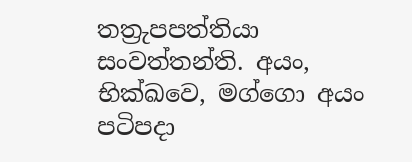තත්‍රුපපත්තියා සංවත්තන්ති. අයං, භික්ඛවෙ, මග්ගො අයං පටිපදා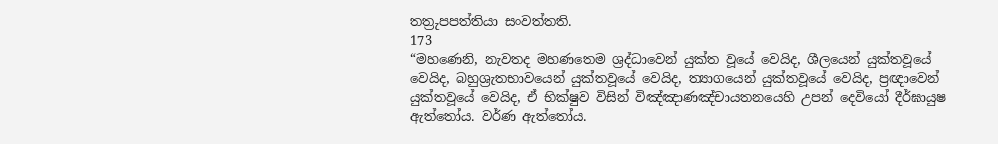තත්‍රුපපත්තියා සංවත්තති.
173
“මහණෙනි, නැවතද මහණතෙම ශ්‍රද්ධාවෙන් යුක්ත වූයේ වෙයිද, ශීලයෙන් යුක්තවූයේ වෙයිද, බහුශ්‍රැතභාවයෙන් යුක්තවූයේ වෙයිද, ත්‍යාගයෙන් යුක්තවූයේ වෙයිද, ප්‍රඥාවෙන් යුක්තවූයේ වෙයිද, ඒ භික්ෂුව විසින් විඤ්ඤාණඤ්චායතනයෙහි උපන් දෙවියෝ දීර්ඝායුෂ ඇත්තෝය. වර්ණ ඇත්තෝය.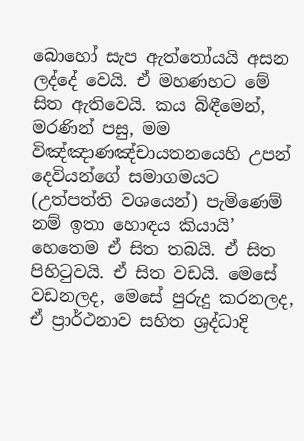බොහෝ සැප ඇත්තෝයයි අසන ලද්දේ වෙයි. ඒ මහණහට මේ සිත ඇතිවෙයි. කය බිඳීමෙන්, මරණින් පසු, මම විඤ්ඤාණඤ්චායතනයෙහි උපන් දෙවියන්ගේ සමාගමයට (උත්පත්ති වශයෙන්) පැමිණෙම් නම් ඉතා හොඳය කියායි’ හෙතෙම ඒ සිත තබයි. ඒ සිත පිහිටුවයි. ඒ සිත වඩයි. මෙසේ වඩනලද, මෙසේ පුරුදු කරනලද, ඒ ප්‍රාර්ථනාව සහිත ශ්‍රද්ධාදි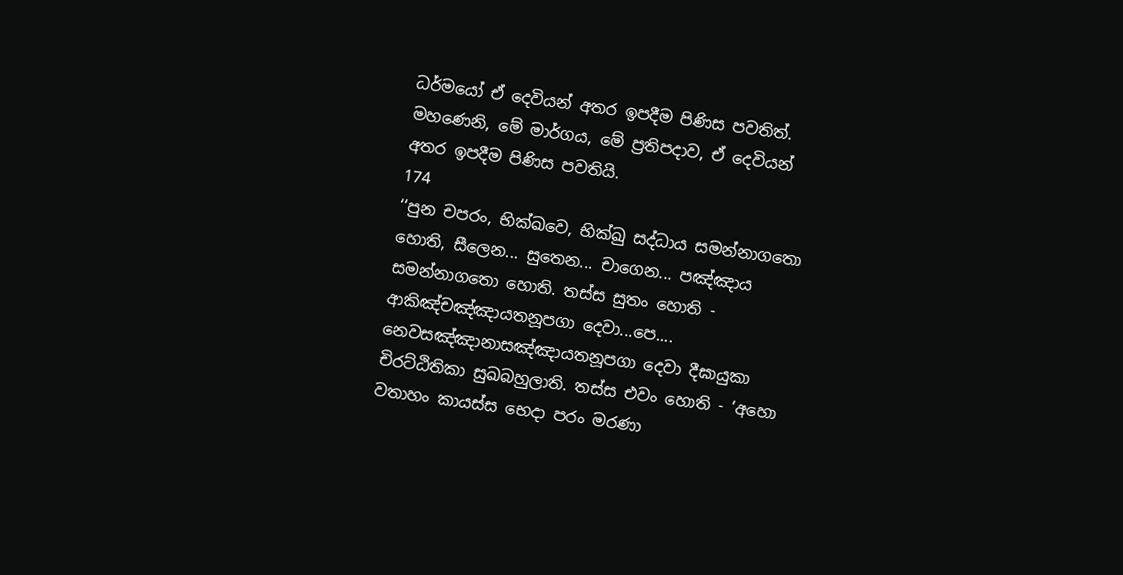ධර්මයෝ ඒ දෙවියන් අතර ඉපදීම පිණිස පවතිත්. මහණෙනි, මේ මාර්ගය, මේ ප්‍රතිපදාව, ඒ දෙවියන් අතර ඉපදීම පිණිස පවතියි.
174
‘‘පුන චපරං, භික්ඛවෙ, භික්ඛු සද්ධාය සමන්නාගතො හොති, සීලෙන... සුතෙන... චාගෙන... පඤ්ඤාය සමන්නාගතො හොති. තස්ස සුතං හොති - ආකිඤ්චඤ්ඤායතනූපගා දෙවා...පෙ.... නෙවසඤ්ඤානාසඤ්ඤායතනූපගා දෙවා දීඝායුකා චිරට්ඨිතිකා සුඛබහුලාති. තස්ස එවං හොති - ‘අහො වතාහං කායස්ස භෙදා පරං මරණා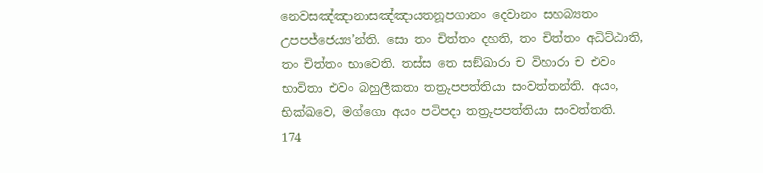නෙවසඤ්ඤානාසඤ්ඤායතනූපගානං දෙවානං සහබ්‍යතං උපපජ්ජෙය්‍ය’න්ති. සො තං චිත්තං දහති, තං චිත්තං අධිට්ඨාති, තං චිත්තං භාවෙති. තස්ස තෙ සඞ්ඛාරා ච විහාරා ච එවං භාවිතා එවං බහුලීකතා තත්‍රුපපත්තියා සංවත්තන්ති. අයං, භික්ඛවෙ, මග්ගො අයං පටිපදා තත්‍රුපපත්තියා සංවත්තති.
174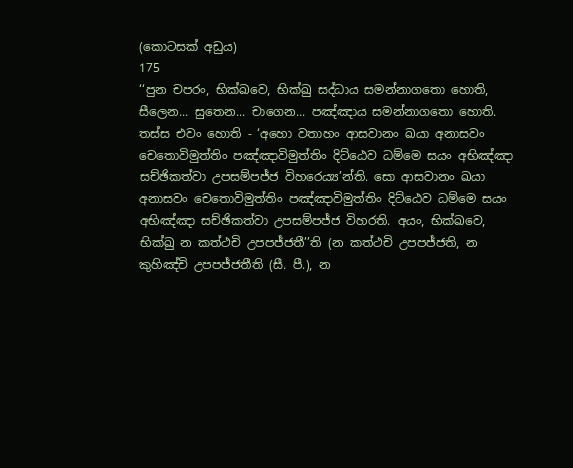(කොටසක් අඩුය)
175
‘‘පුන චපරං, භික්ඛවෙ, භික්ඛු සද්ධාය සමන්නාගතො හොති, සීලෙන... සුතෙන... චාගෙන... පඤ්ඤාය සමන්නාගතො හොති. තස්ස එවං හොති - ‘අහො වතාහං ආසවානං ඛයා අනාසවං චෙතොවිමුත්තිං පඤ්ඤාවිමුත්තිං දිට්ඨෙව ධම්මෙ සයං අභිඤ්ඤා සච්ඡිකත්වා උපසම්පජ්ජ විහරෙය්‍ය’න්ති. සො ආසවානං ඛයා අනාසවං චෙතොවිමුත්තිං පඤ්ඤාවිමුත්තිං දිට්ඨෙව ධම්මෙ සයං අභිඤ්ඤා සච්ඡිකත්වා උපසම්පජ්ජ විහරති. අයං, භික්ඛවෙ, භික්ඛු න කත්ථචි උපපජ්ජතී’’ති (න කත්ථචි උපපජ්ජති, න කුහිඤ්චි උපපජ්ජතීති (සී. පී.), න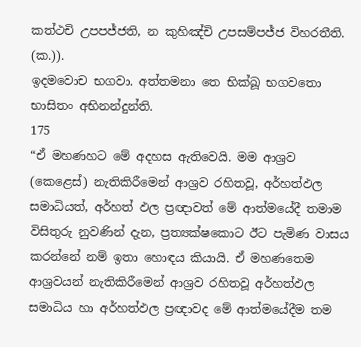කත්ථචි උපපජ්ජති, න කුහිඤ්චි උපසම්පජ්ජ විහරතීති. (ක.)).
ඉදමවොච භගවා. අත්තමනා තෙ භික්ඛූ භගවතො භාසිතං අභිනන්දුන්ති.
175
“ඒ මහණහට මේ අදහස ඇතිවෙයි. මම ආශ්‍රව (කෙළෙස්) නැතිකිරීමෙන් ආශ්‍රව රහිතවූ, අර්හත්ඵල සමාධියත්, අර්හත් ඵල ප්‍රඥාවත් මේ ආත්මයේදී තමාම විසිතුරු නුවණින් දැන, ප්‍රත්‍යක්ෂකොට ඊට පැමිණ වාසය කරන්නේ නම් ඉතා හොඳය කියායි. ඒ මහණතෙම ආශ්‍රවයන් නැතිකිරීමෙන් ආශ්‍රව රහිතවූ අර්හත්ඵල සමාධිය හා අර්හත්ඵල ප්‍රඥාවද මේ ආත්මයේදීම තම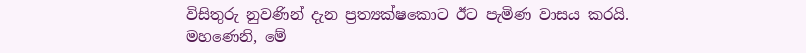විසිතුරු නුවණින් දැන ප්‍රත්‍යක්ෂකොට ඊට පැමිණ වාසය කරයි. මහණෙනි, මේ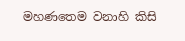මහණතෙම වනාහි කිසි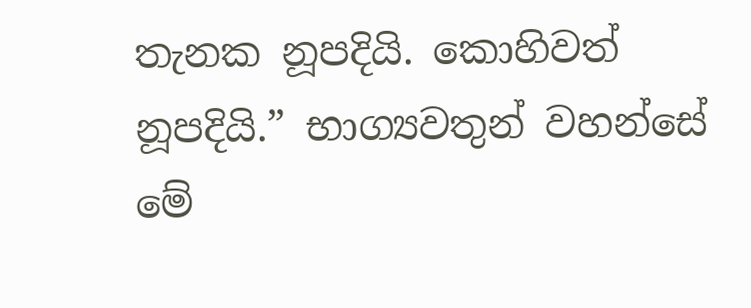තැනක නූපදියි. කොහිවත් නූපදියි.” භාග්‍යවතුන් වහන්සේ මේ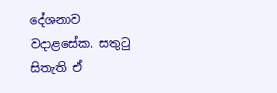දේශනාව වදාළසේක. සතුටු සිතැති ඒ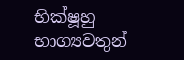භික්ෂූහු භාග්‍යවතුන්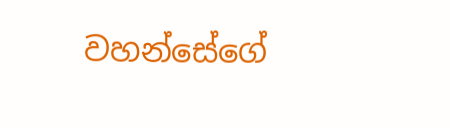වහන්සේගේ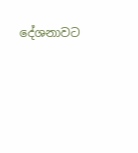දේශනාවට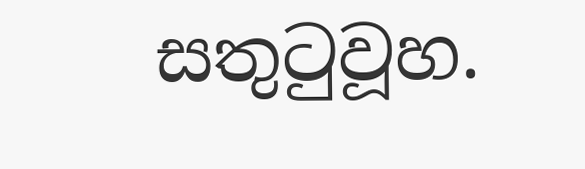සතුටුවූහ.